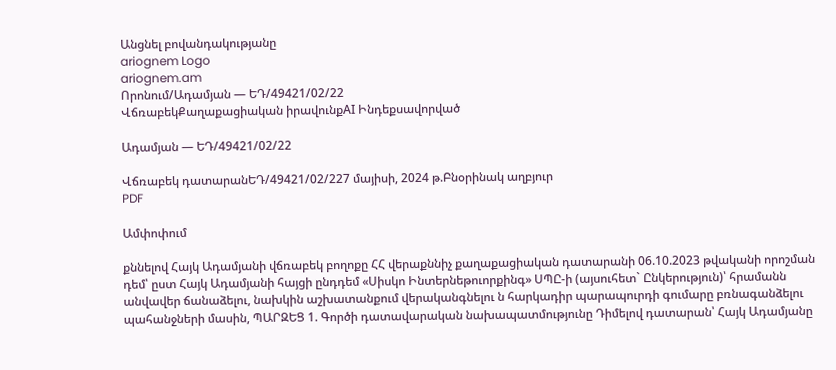Անցնել բովանդակությանը
ariognem Logo
ariognem.am
Որոնում/Ադամյան — ԵԴ/49421/02/22
ՎճռաբեկՔաղաքացիական իրավունքAI Ինդեքսավորված

Ադամյան — ԵԴ/49421/02/22

Վճռաբեկ դատարանԵԴ/49421/02/227 մայիսի, 2024 թ.Բնօրինակ աղբյուր
PDF

Ամփոփում

քննելով Հայկ Ադամյանի վճռաբեկ բողոքը ՀՀ վերաքննիչ քաղաքացիական դատարանի 06.10.2023 թվականի որոշման դեմ՝ ըստ Հայկ Ադամյանի հայցի ընդդեմ «Սիսկո Ինտերնեթուորքինգ» ՍՊԸ-ի (այսուհետ` Ընկերություն)՝ հրամանն անվավեր ճանաձելու, նախկին աշխատանքում վերականգնելու ն հարկադիր պարապուրդի գումարը բռնագանձելու պահանջների մասին, ՊԱՐԶԵՑ 1. Գործի դատավարական նախապատմությունը Դիմելով դատարան՝ Հայկ Ադամյանը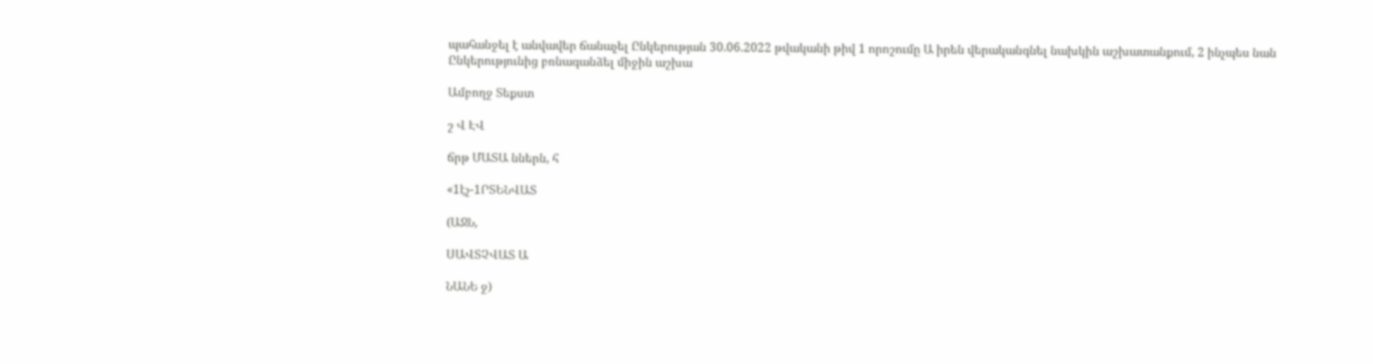պահանջել է անվավեր ճանաչել Ընկերության 30.06.2022 թվականի թիվ 1 որոշումը Ա իրեն վերականգնել նախկին աշխատանքում, 2 ինչպես նան Ընկերությունից բռնագանձել միջին աշխա

Ամբողջ Տեքստ

շ Վ ԷՎ

ճրթ ՄԱՏԱ ններն, հ

«1էչ-1ՐՏԵՆՎԱՏ

(ԱՋՆ,

ՍԱՎՏՉՎԱՏ Ա

ՆԱՆԵ ջ)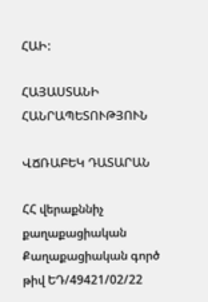ՀԱԻ:

ՀԱՅԱՍՏԱՆԻ ՀԱՆՐԱՊԵՏՈՒԹՅՈՒՆ

ՎՃՌԱԲԵԿ ԴԱՏԱՐԱՆ

ՀՀ վերաքննիչ քաղաքացիական Քաղաքացիական գործ թիվ ԵԴ/49421/02/22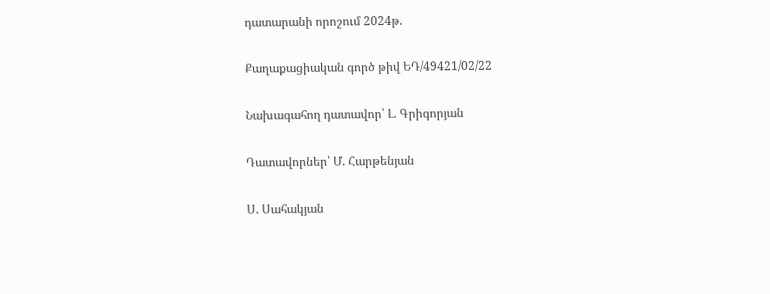դատարանի որոշում 2024թ.

Քաղաքացիական գործ թիվ ԵԴ/49421/02/22

Նախագահող դատավոր՝ Լ. Գրիգորյան

Դատավորներ՝ Մ. Հարթենյան

Ս. Սահակյան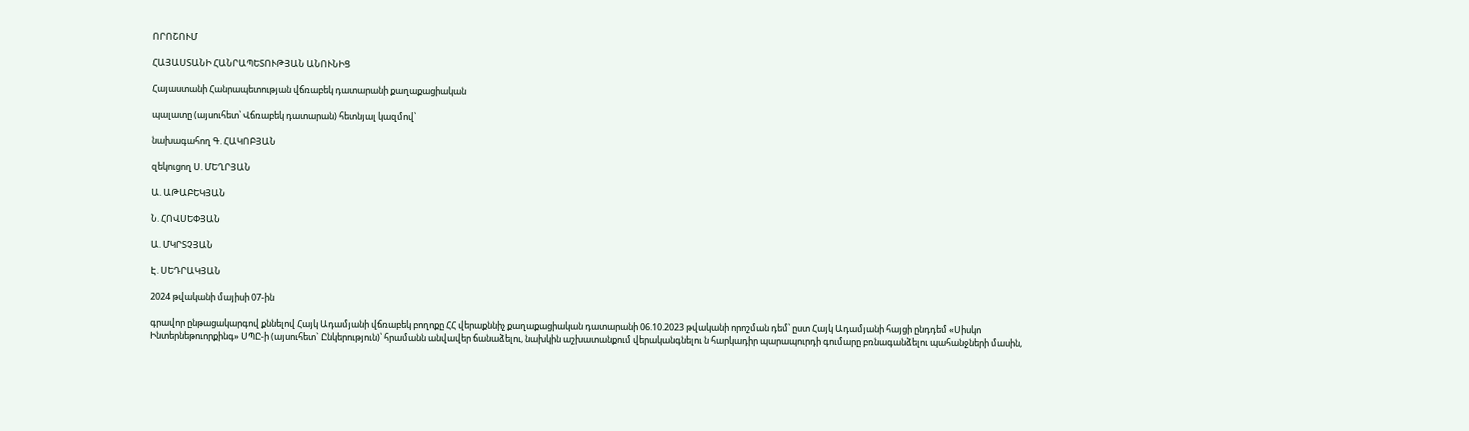ՈՐՈՇՈՒՄ

ՀԱՅԱՍՏԱՆԻ ՀԱՆՐԱՊԵՏՈՒԹՅԱՆ ԱՆՈՒՆԻՑ

Հայաստանի Հանրապետության վճռաբեկ դատարանի քաղաքացիական

պալատը (այսուհետ՝ Վճռաբեկ դատարան) հետնյալ կազմով՝

նախագահող Գ. ՀԱԿՈԲՅԱՆ

զեկուցող Ս. ՄԵՂՐՅԱՆ

Ա. ԱԹԱԲԵԿՅԱՆ

Ն. ՀՈՎՍԵՓՅԱՆ

Ա. ՄԿՐՏՉՅԱՆ

Է. ՍԵԴՐԱԿՅԱՆ

2024 թվականի մայիսի 07-ին

գրավոր ընթացակարգով քննելով Հայկ Ադամյանի վճռաբեկ բողոքը ՀՀ վերաքննիչ քաղաքացիական դատարանի 06.10.2023 թվականի որոշման դեմ՝ ըստ Հայկ Ադամյանի հայցի ընդդեմ «Սիսկո Ինտերնեթուորքինգ» ՍՊԸ-ի (այսուհետ` Ընկերություն)՝ հրամանն անվավեր ճանաձելու, նախկին աշխատանքում վերականգնելու ն հարկադիր պարապուրդի գումարը բռնագանձելու պահանջների մասին,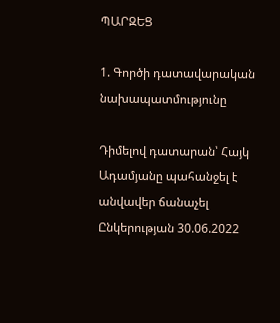ՊԱՐԶԵՑ

1. Գործի դատավարական նախապատմությունը

Դիմելով դատարան՝ Հայկ Ադամյանը պահանջել է անվավեր ճանաչել Ընկերության 30.06.2022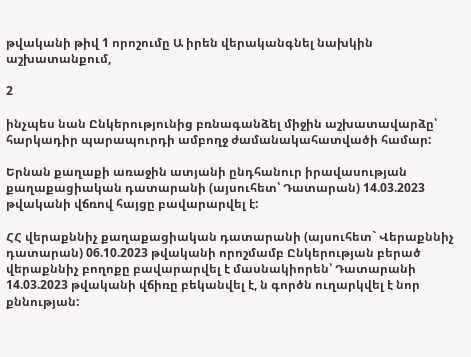թվականի թիվ 1 որոշումը Ա իրեն վերականգնել նախկին աշխատանքում,

2

ինչպես նան Ընկերությունից բռնագանձել միջին աշխատավարձը՝ հարկադիր պարապուրդի ամբողջ ժամանակահատվածի համար:

Երնան քաղաքի առաջին ատյանի ընդհանուր իրավասության քաղաքացիական դատարանի (այսուհետ՝ Դատարան) 14.03.2023 թվականի վճռով հայցը բավարարվել է:

ՀՀ վերաքննիչ քաղաքացիական դատարանի (այսուհետ` Վերաքննիչ դատարան) 06.10.2023 թվականի որոշմամբ Ընկերության բերած վերաքննիչ բողոքը բավարարվել է մասնակիորեն՝ Դատարանի 14.03.2023 թվականի վճիռը բեկանվել է, ն գործն ուղարկվել է նոր քննության: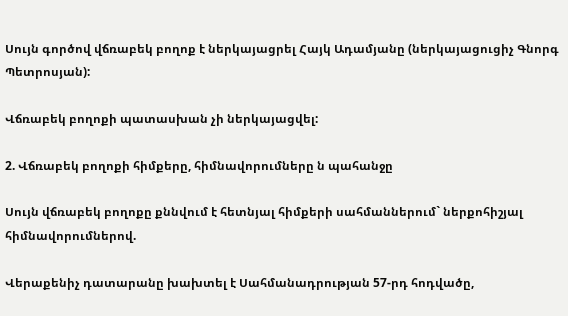Սույն գործով վճռաբեկ բողոք է ներկայացրել Հայկ Ադամյանը (ներկայացուցիչ Գնորգ Պետրոսյան):

Վճռաբեկ բողոքի պատասխան չի ներկայացվել:

2. Վճռաբեկ բողոքի հիմքերը, հիմնավորումները ն պահանջը

Սույն վճռաբեկ բողոքը քննվում է հետնյալ հիմքերի սահմաններում` ներքոհիշյալ հիմնավորումներով.

Վերաքենիչ դատարանը խախտել է Սահմանադրության 57-րդ հոդվածը,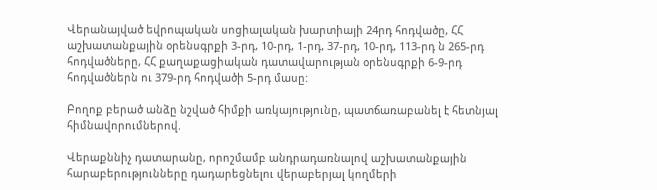Վերանայված եվրոպական սոցիալական խարտիայի 24րդ հոդվածը, ՀՀ աշխատանքային օրենսգրքի 3-րդ, 10-րդ, 1-րդ, 37-րդ, 10-րդ, 113-րդ ն 265-րդ հոդվածները, ՀՀ քաղաքացիական դատավարության օրենսգրքի 6-9-րդ հոդվածներն ու 379-րդ հոդվածի 5-րդ մասը:

Բողոք բերած անձը նշված հիմքի առկայությունը, պատճառաբանել է հետնյալ հիմնավորումներով.

Վերաքննիչ դատարանը, որոշմամբ անդրադառնալով աշխատանքային հարաբերությունները դադարեցնելու վերաբերյալ կողմերի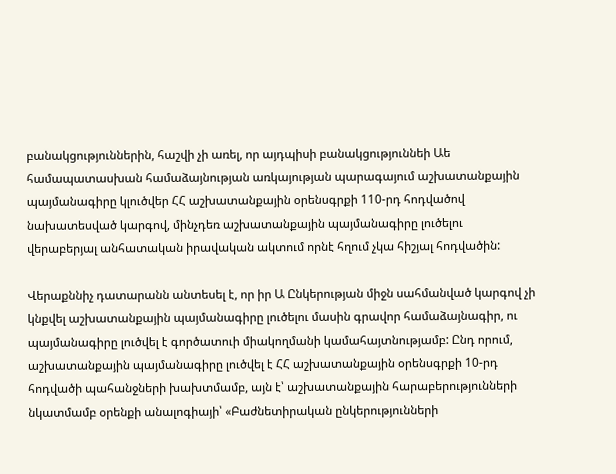բանակցություններին, հաշվի չի առել, որ այդպիսի բանակցություննեի Աե համապատասխան համաձայնության առկայության պարագայում աշխատանքային պայմանագիրը կլուծվեր ՀՀ աշխատանքային օրենսգրքի 110-րդ հոդվածով նախատեսված կարգով, մինչդեռ աշխատանքային պայմանագիրը լուծելու վերաբերյալ անհատական իրավական ակտում որնէ հղում չկա հիշյալ հոդվածին:

Վերաքննիչ դատարանն անտեսել է, որ իր Ա Ընկերության միջն սահմանված կարգով չի կնքվել աշխատանքային պայմանագիրը լուծելու մասին գրավոր համաձայնագիր, ու պայմանագիրը լուծվել է գործատուի միակողմանի կամահայտնությամբ: Ընդ որում, աշխատանքային պայմանագիրը լուծվել է ՀՀ աշխատանքային օրենսգրքի 10-րդ հոդվածի պահանջների խախտմամբ, այն է՝ աշխատանքային հարաբերությունների նկատմամբ օրենքի անալոգիայի՝ «Բաժնետիրական ընկերությունների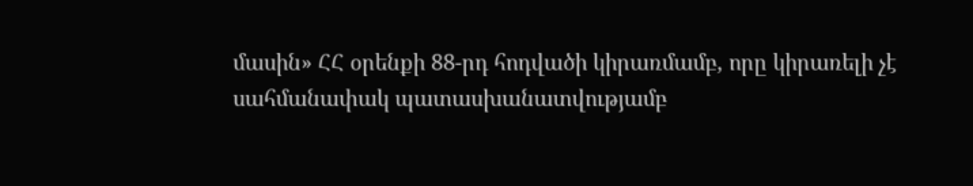մասին» ՀՀ օրենքի 88-րդ հոդվածի կիրառմամբ, որը կիրառելի չէ սահմանափակ պատասխանատվությամբ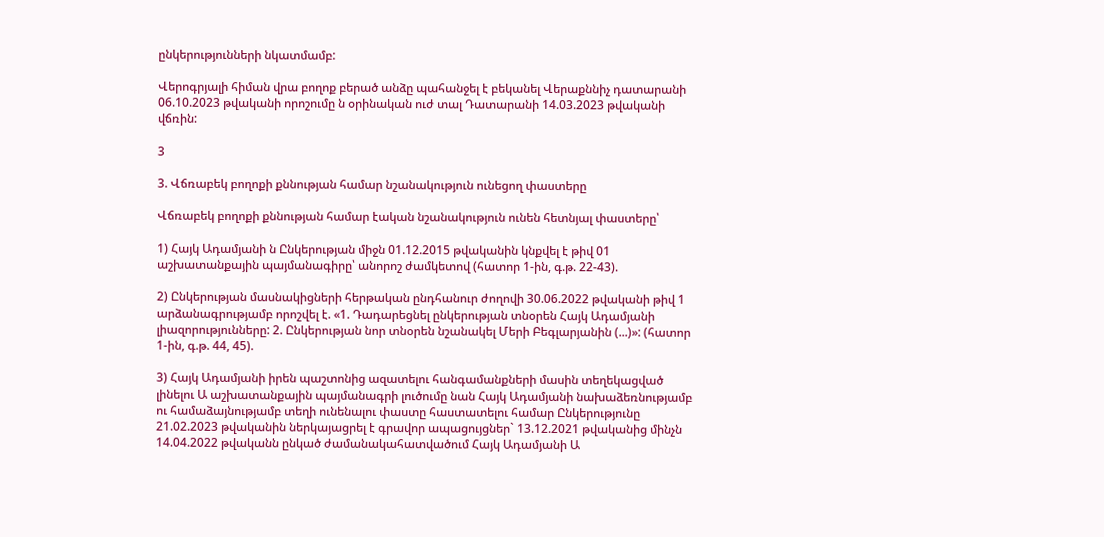ընկերությունների նկատմամբ:

Վերոգրյալի հիման վրա բողոք բերած անձը պահանջել է բեկանել Վերաքննիչ դատարանի 06.10.2023 թվականի որոշումը ն օրինական ուժ տալ Դատարանի 14.03.2023 թվականի վճռին:

3

3. Վճռաբեկ բողոքի քննության համար նշանակություն ունեցող փաստերը

Վճռաբեկ բողոքի քննության համար էական նշանակություն ունեն հետնյալ փաստերը՝

1) Հայկ Ադամյանի ն Ընկերության միջն 01.12.2015 թվականին կնքվել է թիվ 01 աշխատանքային պայմանագիրը՝ անորոշ ժամկետով (հատոր 1-ին, գ.թ. 22-43).

2) Ընկերության մասնակիցների հերթական ընդհանուր ժողովի 30.06.2022 թվականի թիվ 1 արձանագրությամբ որոշվել է. «1. Դադարեցնել ընկերության տնօրեն Հայկ Ադամյանի լիազորությունները: 2. Ընկերության նոր տնօրեն նշանակել Մերի Բեգլարյանին (...)»: (հատոր 1-ին, գ.թ. 44, 45).

3) Հայկ Ադամյանի իրեն պաշտոնից ազատելու հանգամանքների մասին տեղեկացված լինելու Ա աշխատանքային պայմանագրի լուծումը նան Հայկ Ադամյանի նախաձեռնությամբ ու համաձայնությամբ տեղի ունենալու փաստը հաստատելու համար Ընկերությունը 21.02.2023 թվականին ներկայացրել է գրավոր ապացույցներ` 13.12.2021 թվականից մինչն 14.04.2022 թվականն ընկած ժամանակահատվածում Հայկ Ադամյանի Ա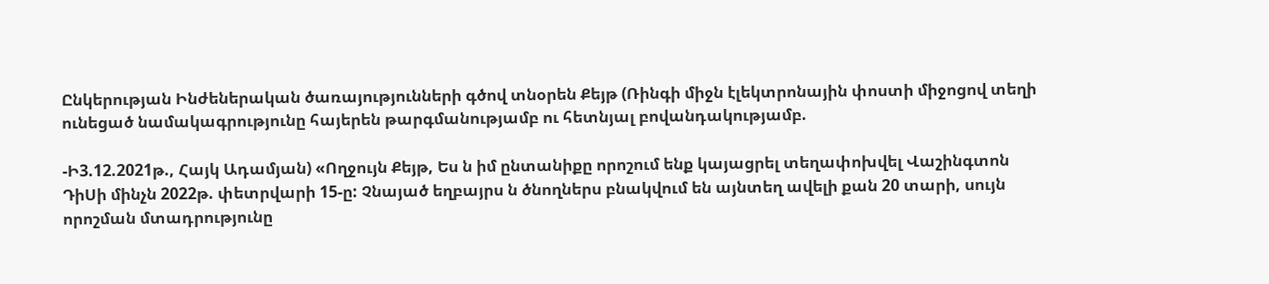Ընկերության Ինժեներական ծառայությունների գծով տնօրեն Քեյթ (Ռինգի միջն էլեկտրոնային փոստի միջոցով տեղի ունեցած նամակագրությունը հայերեն թարգմանությամբ ու հետնյալ բովանդակությամբ.

-Ի3.12.2021թ., Հայկ Ադամյան) «Ողջույն Քեյթ, Ես ն իմ ընտանիքը որոշում ենք կայացրել տեղափոխվել Վաշինգտոն ԴիՍի մինչն 2022թ. փետրվարի 15-ը: Չնայած եղբայրս ն ծնողներս բնակվում են այնտեղ ավելի քան 20 տարի, սույն որոշման մտադրությունը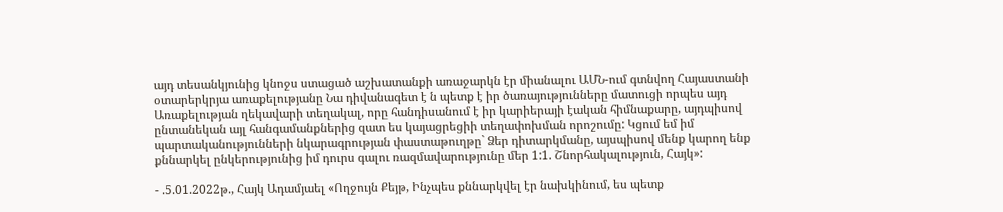այդ տեսանկյունից կնոջս ստացած աշխատանքի առաջարկն էր միանալու ԱՄՆ-ում գտնվող Հայաստանի օտարերկրյա առաքելությանը Նա դիվանագետ է ն պետք է իր ծառայությունները մատուցի որպես այդ Առաքելության ղեկավարի տեղակալ, որը հանդիսանում է իր կարիերայի էական հիմնաքարը, այդպիսով ընտանեկան այլ հանգամանքներից զատ ես կայացրեցիի տեղափոխման որոշումը: Կցում եմ իմ պարտականությունների նկարագրության փաստաթուղթը` Ձեր դիտարկմանը, այսպիսով մենք կարող ենք քննարկել ընկերությունից իմ դուրս գալու ռազմավարությունը մեր 1:1. Շնորհակալություն, Հայկ»:

- .5.01.2022թ., Հայկ Ադամյաել «Ողջույն Քեյթ, Ինչպես քննարկվել էր նախկինում, ես պետք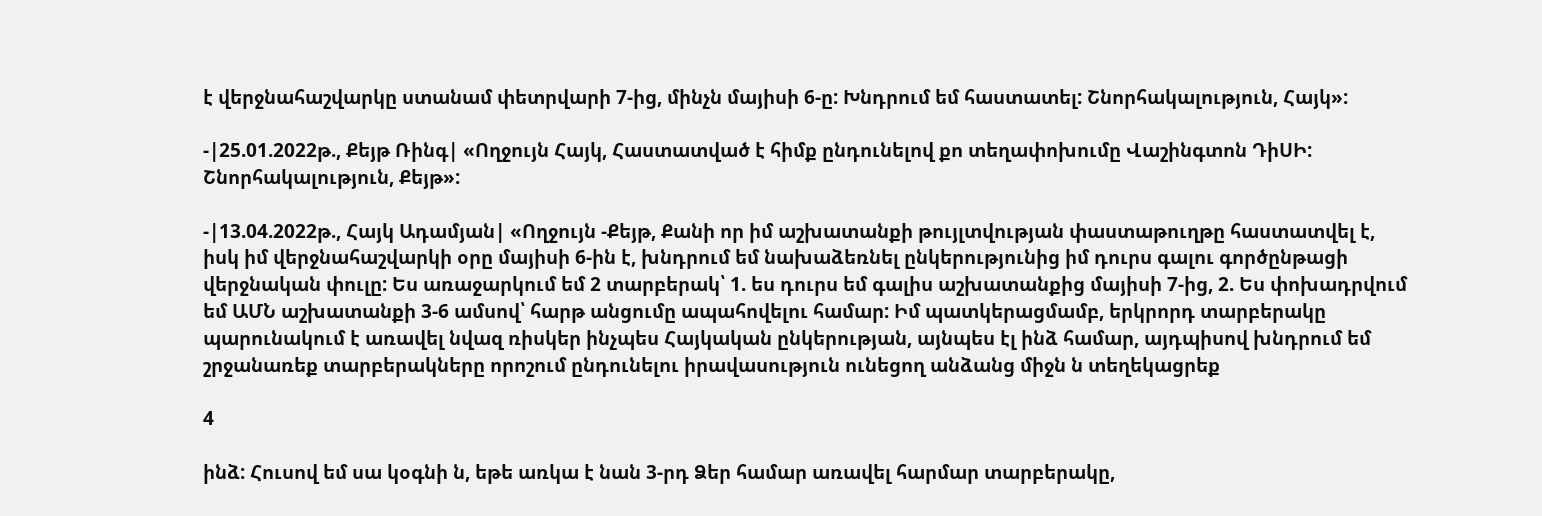է վերջնահաշվարկը ստանամ փետրվարի 7-ից, մինչն մայիսի 6-ը: Խնդրում եմ հաստատել: Շնորհակալություն, Հայկ»:

-|25.01.2022թ., Քեյթ Ռինգ| «Ողջույն Հայկ, Հաստատված է հիմք ընդունելով քո տեղափոխումը Վաշինգտոն ԴիՍԻ: Շնորհակալություն, Քեյթ»:

-|13.04.2022թ., Հայկ Ադամյան| «Ողջույն -Քեյթ, Քանի որ իմ աշխատանքի թույլտվության փաստաթուղթը հաստատվել է, իսկ իմ վերջնահաշվարկի օրը մայիսի 6-ին է, խնդրում եմ նախաձեռնել ընկերությունից իմ դուրս գալու գործընթացի վերջնական փուլը: Ես առաջարկում եմ 2 տարբերակ՝ 1. ես դուրս եմ գալիս աշխատանքից մայիսի 7-ից, 2. Ես փոխադրվում եմ ԱՄՆ աշխատանքի 3-6 ամսով՝ հարթ անցումը ապահովելու համար: Իմ պատկերացմամբ, երկրորդ տարբերակը պարունակում է առավել նվազ ռիսկեր ինչպես Հայկական ընկերության, այնպես էլ ինձ համար, այդպիսով խնդրում եմ շրջանառեք տարբերակները որոշում ընդունելու իրավասություն ունեցող անձանց միջն ն տեղեկացրեք

4

ինձ: Հուսով եմ սա կօգնի ն, եթե առկա է նան 3-րդ Ձեր համար առավել հարմար տարբերակը,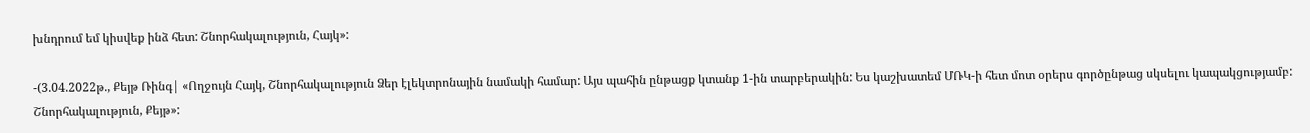խնդրում եմ կիսվեք ինձ հետ: Շնորհակալություն, Հայկ»:

-(3.04.2022թ., Քեյթ Ռինգ| «Ողջույն Հայկ, Շնորհակալություն Ձեր էլեկտրոնային նամակի համար: Այս պահին ընթացք կտանք 1-ին տարբերակին: Ես կաշխատեմ ՄՌԿ-ի հետ մոտ օրերս գործընթաց սկսելու կապակցությամբ: Շնորհակալություն, Քեյթ»: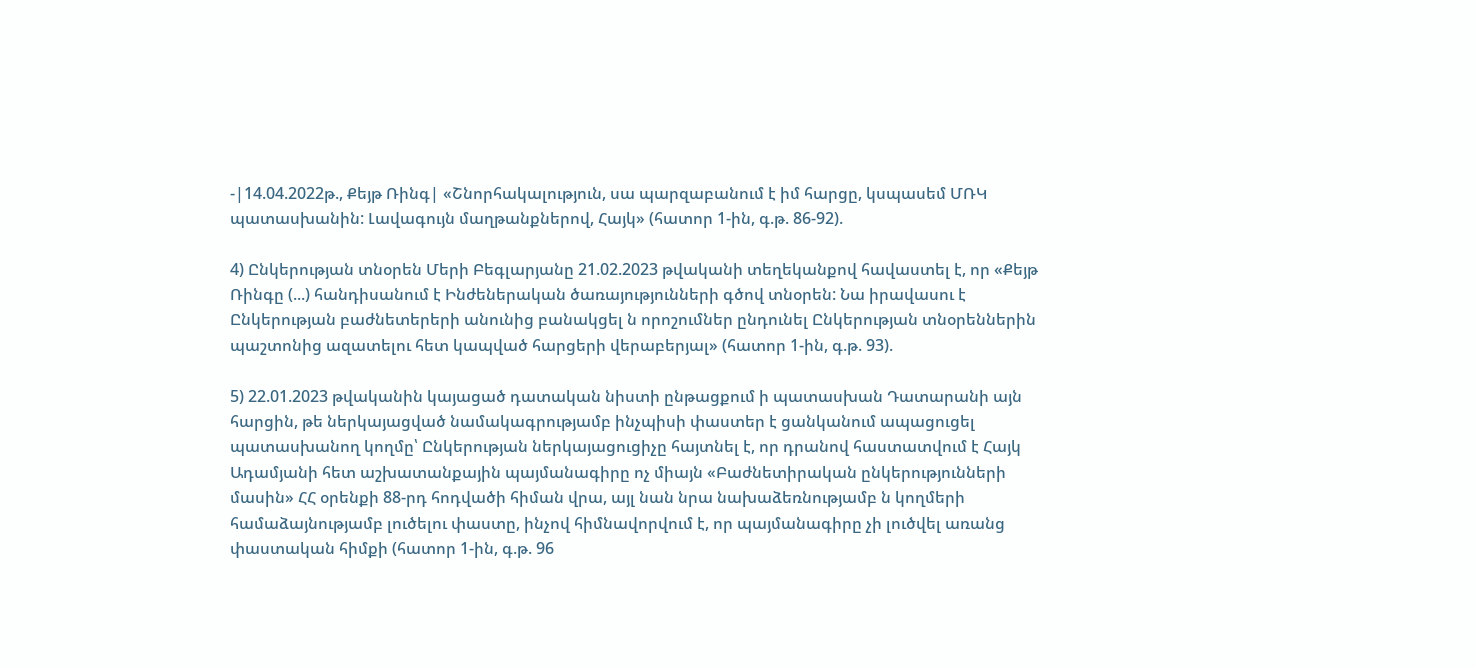-|14.04.2022թ., Քեյթ Ռինգ| «Շնորհակալություն, սա պարզաբանում է իմ հարցը, կսպասեմ ՄՌԿ պատասխանին: Լավագույն մաղթանքներով, Հայկ» (հատոր 1-ին, գ.թ. 86-92).

4) Ընկերության տնօրեն Մերի Բեգլարյանը 21.02.2023 թվականի տեղեկանքով հավաստել է, որ «Քեյթ Ռինգը (...) հանդիսանում է Ինժեներական ծառայությունների գծով տնօրեն: Նա իրավասու է Ընկերության բաժնետերերի անունից բանակցել ն որոշումներ ընդունել Ընկերության տնօրեններին պաշտոնից ազատելու հետ կապված հարցերի վերաբերյալ» (հատոր 1-ին, գ.թ. 93).

5) 22.01.2023 թվականին կայացած դատական նիստի ընթացքում ի պատասխան Դատարանի այն հարցին, թե ներկայացված նամակագրությամբ ինչպիսի փաստեր է ցանկանում ապացուցել պատասխանող կողմը՝ Ընկերության ներկայացուցիչը հայտնել է, որ դրանով հաստատվում է Հայկ Ադամյանի հետ աշխատանքային պայմանագիրը ոչ միայն «Բաժնետիրական ընկերությունների մասին» ՀՀ օրենքի 88-րդ հոդվածի հիման վրա, այլ նան նրա նախաձեռնությամբ ն կողմերի համաձայնությամբ լուծելու փաստը, ինչով հիմնավորվում է, որ պայմանագիրը չի լուծվել առանց փաստական հիմքի (հատոր 1-ին, գ.թ. 96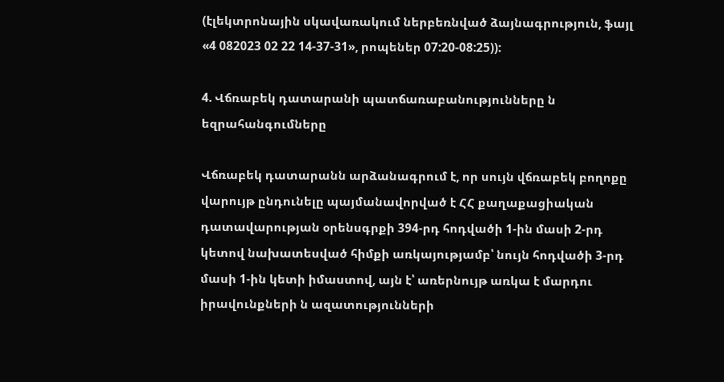(էլեկտրոնային սկավառակում ներբեռնված ձայնագրություն, ֆայլ «4 082023 02 22 14-37-31», րոպեներ 07:20-08:25)):

4. Վճռաբեկ դատարանի պատճառաբանությունները ն եզրահանգումները

Վճռաբեկ դատարանն արձանագրում է, որ սույն վճռաբեկ բողոքը վարույթ ընդունելը պայմանավորված է ՀՀ քաղաքացիական դատավարության օրենսգրքի 394-րդ հոդվածի 1-ին մասի 2-րդ կետով նախատեսված հիմքի առկայությամբ՝ նույն հոդվածի 3-րդ մասի 1-ին կետի իմաստով, այն է՝ առերնույթ առկա է մարդու իրավունքների ն ազատությունների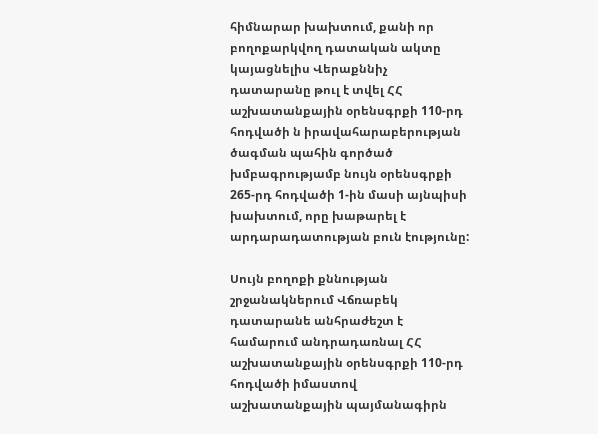հիմնարար խախտում, քանի որ բողոքարկվող դատական ակտը կայացնելիս Վերաքննիչ դատարանը թուլ է տվել ՀՀ աշխատանքային օրենսգրքի 110-րդ հոդվածի ն իրավահարաբերության ծագման պահին գործած խմբագրությամբ նույն օրենսգրքի 265-րդ հոդվածի 1-ին մասի այնպիսի խախտում, որը խաթարել է արդարադատության բուն էությունը:

Սույն բողոքի քննության շրջանակներում Վճռաբեկ դատարանե անհրաժեշտ է համարում անդրադառնալ ՀՀ աշխատանքային օրենսգրքի 110-րդ հոդվածի իմաստով աշխատանքային պայմանագիրն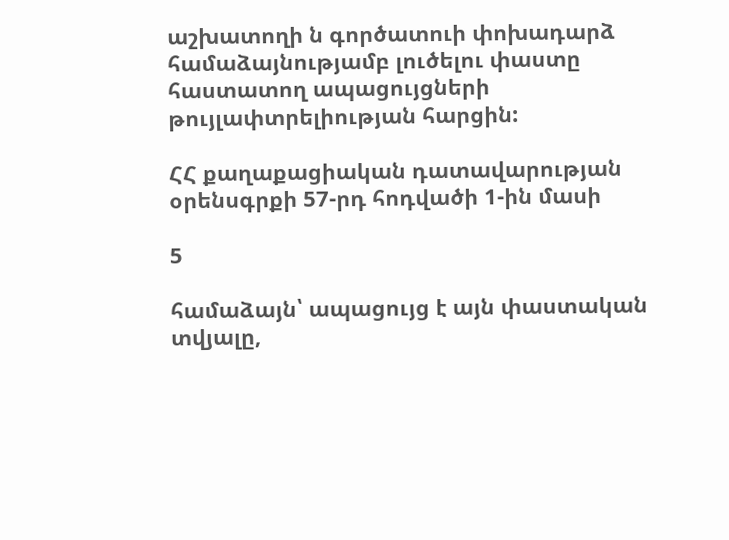աշխատողի ն գործատուի փոխադարձ համաձայնությամբ լուծելու փաստը հաստատող ապացույցների թույլափտրելիության հարցին:

ՀՀ քաղաքացիական դատավարության օրենսգրքի 57-րդ հոդվածի 1-ին մասի

5

համաձայն՝ ապացույց է այն փաստական տվյալը,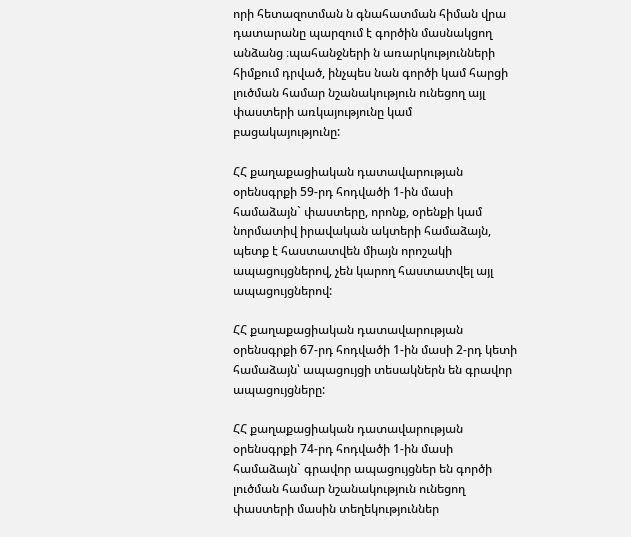որի հետազոտման ն գնահատման հիման վրա դատարանը պարզում է գործին մասնակցող անձանց ։պահանջների ն առարկությունների հիմքում դրված, ինչպես նան գործի կամ հարցի լուծման համար նշանակություն ունեցող այլ փաստերի առկայությունը կամ բացակայությունը:

ՀՀ քաղաքացիական դատավարության օրենսգրքի 59-րդ հոդվածի 1-ին մասի համաձայն` փաստերը, որոնք, օրենքի կամ նորմատիվ իրավական ակտերի համաձայն, պետք է հաստատվեն միայն որոշակի ապացույցներով, չեն կարող հաստատվել այլ ապացույցներով:

ՀՀ քաղաքացիական դատավարության օրենսգրքի 67-րդ հոդվածի 1-ին մասի 2-րդ կետի համաձայն՝ ապացույցի տեսակներն են գրավոր ապացույցները:

ՀՀ քաղաքացիական դատավարության օրենսգրքի 74-րդ հոդվածի 1-ին մասի համաձայն` գրավոր ապացույցներ են գործի լուծման համար նշանակություն ունեցող փաստերի մասին տեղեկություններ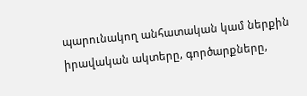պարունակող անհատական կամ ներքին իրավական ակտերը, գործարքները,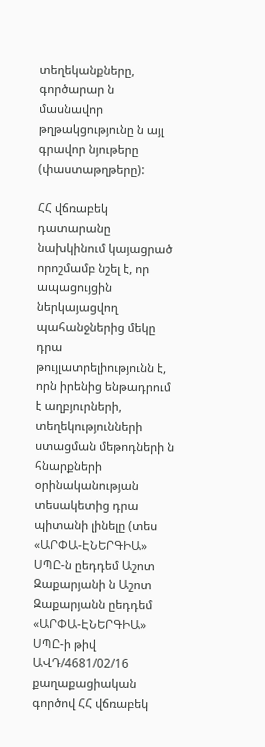տեղեկանքները, գործարար ն մասնավոր թղթակցությունը ն այլ գրավոր նյութերը (փաստաթղթերը):

ՀՀ վճռաբեկ դատարանը նախկինում կայացրած որոշմամբ նշել է, որ ապացույցին ներկայացվող պահանջներից մեկը դրա թույլատրելիությունն է, որն իրենից ենթադրում է աղբյուրների, տեղեկությունների ստացման մեթոդների ն հնարքների օրինականության տեսակետից դրա պիտանի լինելը (տես «ԱՐՓԱ-ԷՆԵՐԳԻԱ» ՍՊԸ-ն ըեդդեմ Աշոտ Զաքարյանի ն Աշոտ Զաքարյանն ըեդդեմ «ԱՐՓԱ-ԷՆԵՐԳԻԱ» ՍՊԸ-ի թիվ ԱՎԴ/4681/02/16 քաղաքացիական գործով ՀՀ վճռաբեկ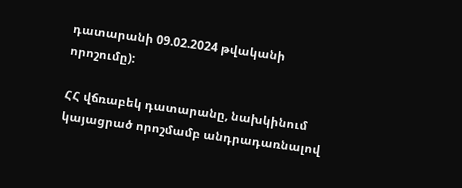դատարանի 09.02.2024 թվականի որոշումը):

ՀՀ վճռաբեկ դատարանը, նախկինում կայացրած որոշմամբ անդրադառնալով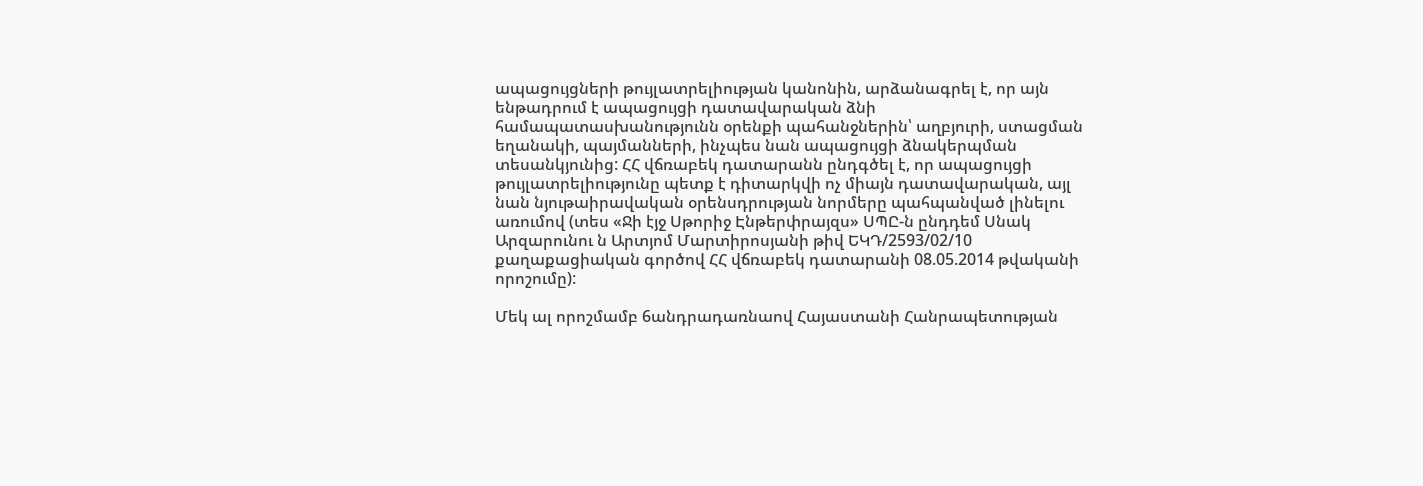ապացույցների թույլատրելիության կանոնին, արձանագրել է, որ այն ենթադրում է ապացույցի դատավարական ձնի համապատասխանությունն օրենքի պահանջներին՝ աղբյուրի, ստացման եղանակի, պայմանների, ինչպես նան ապացույցի ձնակերպման տեսանկյունից: ՀՀ վճռաբեկ դատարանն ընդգծել է, որ ապացույցի թույլատրելիությունը պետք է դիտարկվի ոչ միայն դատավարական, այլ նան նյութաիրավական օրենսդրության նորմերը պահպանված լինելու առումով (տես «Ջի էյջ Սթորիջ Էնթերփրայզս» ՍՊԸ-ն ընդդեմ Սնակ Արզարունու ն Արտյոմ Մարտիրոսյանի թիվ ԵԿԴ/2593/02/10 քաղաքացիական գործով ՀՀ վճռաբեկ դատարանի 08.05.2014 թվականի որոշումը):

Մեկ ալ որոշմամբ 6անդրադառնաով Հայաստանի Հանրապետության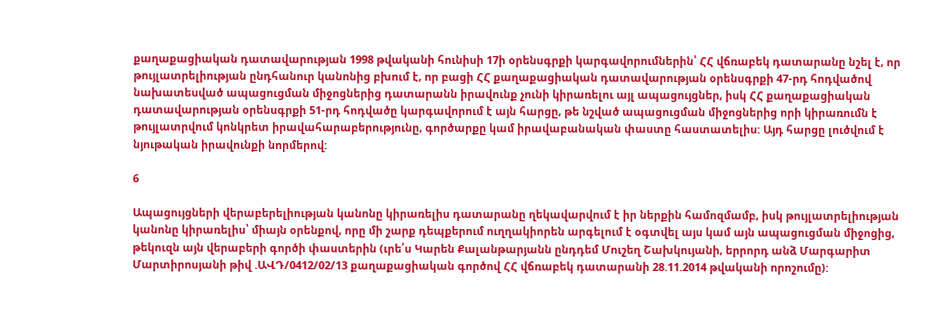քաղաքացիական դատավարության 1998 թվականի հունիսի 17ի օրենսգրքի կարգավորումներին՝ ՀՀ վճռաբեկ դատարանը նշել է, որ թույլատրելիության ընդհանուր կանոնից բխում է, որ բացի ՀՀ քաղաքացիական դատավարության օրենսգրքի 47-րդ հոդվածով նախատեսված ապացուցման միջոցներից դատարանն իրավունք չունի կիրառելու այլ ապացույցներ, իսկ ՀՀ քաղաքացիական դատավարության օրենսգրքի 51-րդ հոդվածը կարգավորում է այն հարցը, թե նշված ապացուցման միջոցներից որի կիրառումն է թույլատրվում կոնկրետ իրավահարաբերությունը, գործարքը կամ իրավաբանական փաստը հաստատելիս: Այդ հարցը լուծվում է նյութական իրավունքի նորմերով:

6

Ապացույցների վերաբերելիության կանոնը կիրառելիս դատարանը ղեկավարվում է իր ներքին համոզմամբ, իսկ թույլատրելիության կանոնը կիրառելիս՝ միայն օրենքով, որը մի շարք դեպքերում ուղղակիորեն արգելում է օգտվել այս կամ այն ապացուցման միջոցից, թեկուզն այն վերաբերի գործի փաստերին (ւրե՛ս Կարեն Քալանթարյանն ընդդեմ Մուշեղ Շախկույանի, երրորդ անձ Մարգարիտ Մարտիրոսյանի թիվ .ԱՎԴ/0412/02/13 քաղաքացիական գործով ՀՀ վճռաբեկ դատարանի 28.11.2014 թվականի որոշումը):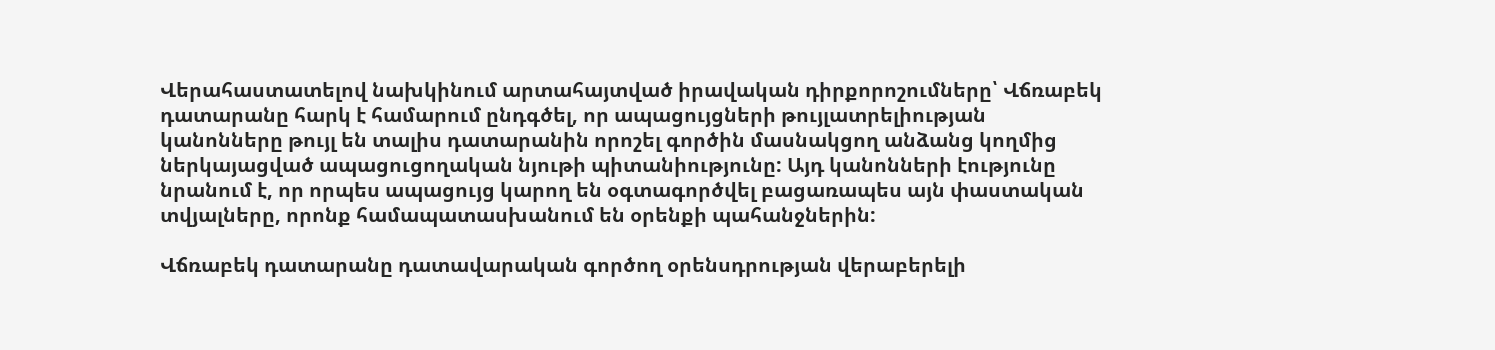Վերահաստատելով նախկինում արտահայտված իրավական դիրքորոշումները՝ Վճռաբեկ դատարանը հարկ է համարում ընդգծել, որ ապացույցների թույլատրելիության կանոնները թույլ են տալիս դատարանին որոշել գործին մասնակցող անձանց կողմից ներկայացված ապացուցողական նյութի պիտանիությունը: Այդ կանոնների էությունը նրանում է, որ որպես ապացույց կարող են օգտագործվել բացառապես այն փաստական տվյալները, որոնք համապատասխանում են օրենքի պահանջներին:

Վճռաբեկ դատարանը դատավարական գործող օրենսդրության վերաբերելի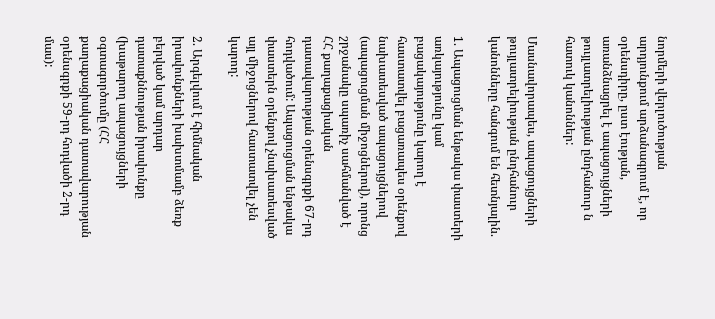նորմերի վերլուծության արդյունքում արձանագրում է, որ օրենսդիրը, ըստ էության, առանձնացրել է ապացույցների թույլատրելիության ընդհանուր ն հատուկ կանոններ:

Մասնավորապես, ապացույցների թույլատրելիության ընդհանուր կանոնները հանգում են հետնյալին.

1. Ապացուցման ենթակա փաստերի առկայությունը կամ բացակայությունը կարող է հաստատվել բացառապես օրենքով նախատեսված ապացույցներով (ապացուցման միջոցներով), որոնց շրջանակը սպառիչ սահմանված է ՀՀ քաղաքացիական դատավարության օրենսգրքի 67-րդ հոդվածում: Ապացուցման ենթակա փաստերն օրենքով չնախատեսված այլ միջոցներով հաստատվել չեն կարող:

2. Արգելվում է հիմնական իրավունքների խախտմամբ ձեռք բերված կամ արդար դատաքննության իրավունքը (խաթարող ապացույցների օգտագործումը (ՀՀ քաղաքացիական դատավարության օրենսգրքի 59-րդ հոդվածի 2-րդ մաս):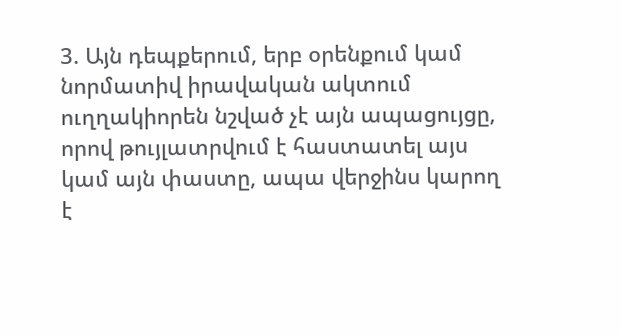3. Այն դեպքերում, երբ օրենքում կամ նորմատիվ իրավական ակտում ուղղակիորեն նշված չէ այն ապացույցը, որով թույլատրվում է հաստատել այս կամ այն փաստը, ապա վերջինս կարող է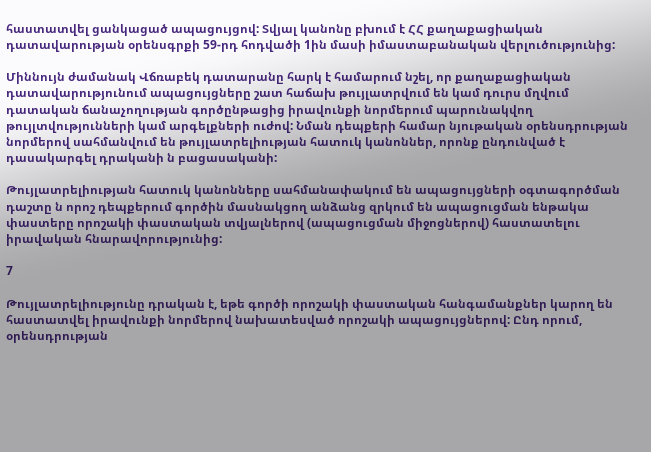հաստատվել ցանկացած ապացույցով: Տվյալ կանոնը բխում է ՀՀ քաղաքացիական դատավարության օրենսգրքի 59-րդ հոդվածի 1ին մասի իմաստաբանական վերլուծությունից:

Միննույն ժամանակ Վճռաբեկ դատարանը հարկ է համարում նշել, որ քաղաքացիական դատավարությունում ապացույցները շատ հաճախ թույլատրվում են կամ դուրս մղվում դատական ճանաչողության գործընթացից իրավունքի նորմերում պարունակվող թույլտվությունների կամ արգելքների ուժով: Նման դեպքերի համար նյութական օրենսդրության նորմերով սահմանվում են թույլատրելիության հատուկ կանոններ, որոնք ընդունված է դասակարգել դրականի ն բացասականի:

Թույլատրելիության հատուկ կանոնները սահմանափակում են ապացույցների օգտագործման դաշտը ն որոշ դեպքերում գործին մասնակցող անձանց զրկում են ապացուցման ենթակա փաստերը որոշակի փաստական տվյալներով (ապացուցման միջոցներով) հաստատելու իրավական հնարավորությունից:

7

Թույլատրելիությունը դրական է, եթե գործի որոշակի փաստական հանգամանքներ կարող են հաստատվել իրավունքի նորմերով նախատեսված որոշակի ապացույցներով: Ընդ որում, օրենսդրության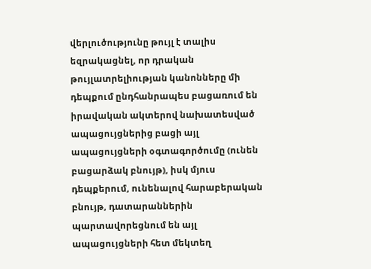վերլուծությունը թույլ է տալիս եզրակացնել, որ դրական թույլատրելիության կանոնները մի դեպքում ընդհանրապես բացառում են իրավական ակտերով նախատեսված ապացույցներից բացի այլ ապացույցների օգտագործումը (ունեն բացարձակ բնույթ), իսկ մյուս դեպքերում, ունենալով հարաբերական բնույթ, դատարաններին պարտավորեցնում են այլ ապացույցների հետ մեկտեղ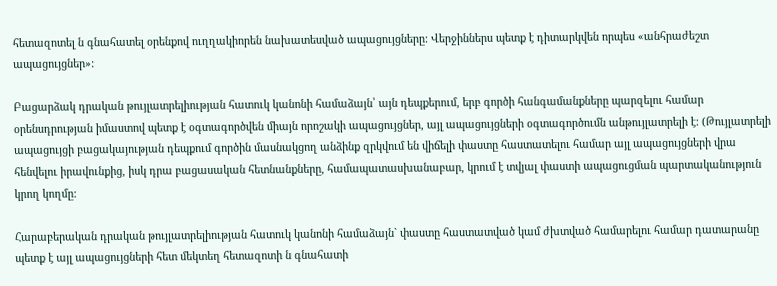հետազոտել ն գնահատել օրենքով ուղղակիորեն նախատեսված ապացույցները: Վերջիններս պետք է դիտարկվեն որպես «անհրաժեշտ ապացույցներ»:

Բացարձակ դրական թույլատրելիության հատուկ կանոնի համաձայն՝ այն դեպքերում, երբ գործի հանգամանքները պարզելու համար օրենսդրության իմաստով պետք է օգտագործվեն միայն որոշակի ապացույցներ, այլ ապացույցների օգտագործումն անթույլատրելի է: (Թույլատրելի ապացույցի բացակայության դեպքում գործին մասնակցող անձինք զրկվում են վիճելի փաստը հաստատելու համար այլ ապացույցների վրա հենվելու իրավունքից, իսկ դրա բացասական հետնանքները, համապատասխանաբար, կրում է տվյալ փաստի ապացուցման պարտականություն կրող կողմը:

Հարաբերական դրական թույլատրելիության հատուկ կանոնի համաձայն` փաստը հաստատված կամ ժխտված համարելու համար դատարանը պետք է այլ ապացույցների հետ մեկտեղ հետազոտի ն գնահատի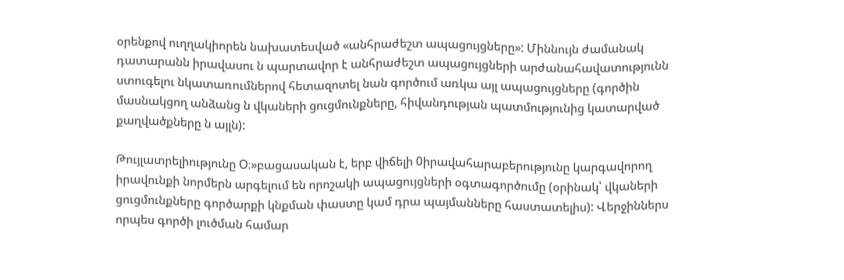օրենքով ուղղակիորեն նախատեսված «անհրաժեշտ ապացույցները»: Միննույն ժամանակ դատարանն իրավասու ն պարտավոր է անհրաժեշտ ապացույցների արժանահավատությունն ստուգելու նկատառումներով հետազոտել նան գործում առկա այլ ապացույցները (գործին մասնակցող անձանց ն վկաների ցուցմունքները, հիվանդության պատմությունից կատարված քաղվածքները ն այլն):

Թույլատրելիությունը Օ։»բացասական է, երբ վիճելի 0իրավահարաբերությունը կարգավորող իրավունքի նորմերն արգելում են որոշակի ապացույցների օգտագործումը (օրինակ՝ վկաների ցուցմունքները գործարքի կնքման փաստը կամ դրա պայմանները հաստատելիս): Վերջիններս որպես գործի լուծման համար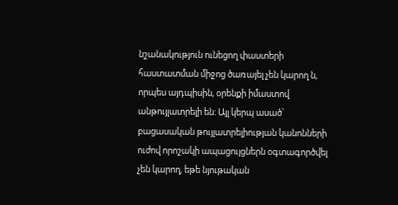նշանակություն ունեցող փաստերի հաստատման միջոց ծառայել չեն կարող ն, որպես այդպիսին, օրենքի իմաստով անթույլատրելի են: Այլ կերպ ասած՝ բացասական թույլատրելիության կանոնների ուժով որոշակի ապացույցներն օգտագործվել չեն կարող, եթե նյութական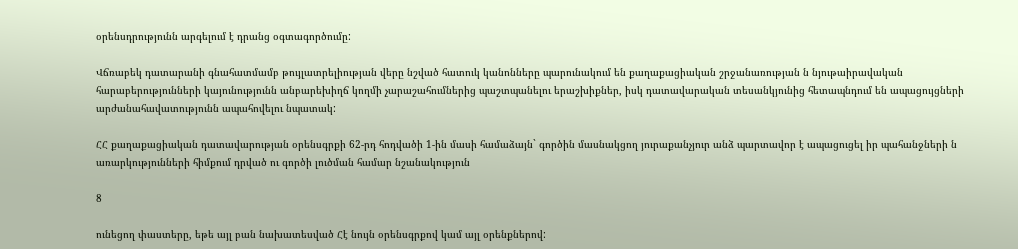օրենսդրությունն արգելում է դրանց օգտագործումը:

Վճռաբեկ դատարանի գնահատմամբ թույլատրելիության վերը նշված հատուկ կանոնները պարունակում են քաղաքացիական շրջանառության ն նյութաիրավական հարաբերությունների կայունությունն անբարեխիղճ կողմի չարաշահումներից պաշտպանելու երաշխիքներ, իսկ դատավարական տեսանկյունից հետապնդում են ապացույցների արժանահավատությունն ապահովելու նպատակ:

ՀՀ քաղաքացիական դատավարության օրենսգրքի 62-րդ հոդվածի 1-ին մասի համաձայն` գործին մասնակցող յուրաքանչյուր անձ պարտավոր է ապացուցել իր պահանջների ն առարկությունների հիմքում դրված ու գործի լուծման համար նշանակություն

8

ունեցող փաստերը, եթե այլ բան նախատեսված Հէ նույն օրենսգրքով կամ այլ օրենքներով: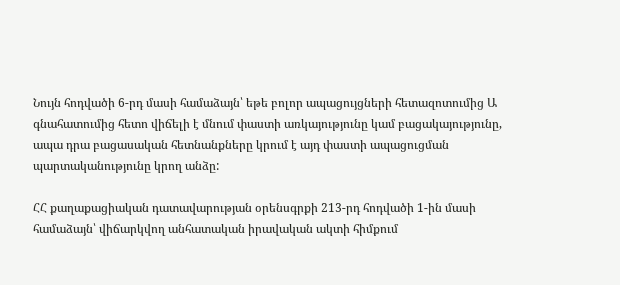Նույն հոդվածի 6-րդ մասի համաձայն՝ եթե բոլոր ապացույցների հետազոտումից Ա գնահատումից հետո վիճելի է մնում փաստի առկայությունը կամ բացակայությունը, ապա դրա բացասական հետնանքները կրում է այդ փաստի ապացուցման պարտականությունը կրող անձը:

ՀՀ քաղաքացիական դատավարության օրենսգրքի 213-րդ հոդվածի 1-ին մասի համաձայն՝ վիճարկվող անհատական իրավական ակտի հիմքում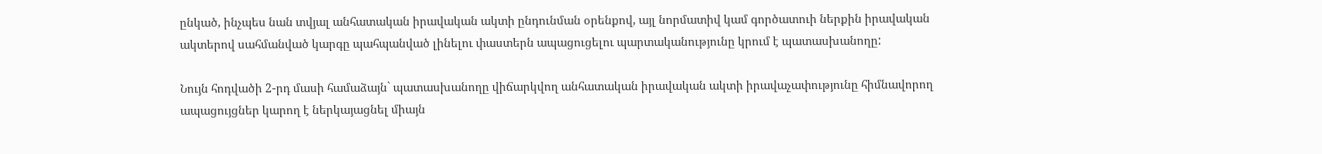ընկած, ինչպես նան տվյալ անհատական իրավական ակտի ընդունման օրենքով, այլ նորմատիվ կամ գործատուի ներքին իրավական ակտերով սահմանված կարգը պահպանված լինելու փաստերն ապացուցելու պարտականությունը կրում է պատասխանողը:

Նույն հոդվածի 2-րդ մասի համաձայն` պատասխանողը վիճարկվող անհատական իրավական ակտի իրավաչափությունը հիմնավորող ապացույցներ կարող է ներկայացնել միայն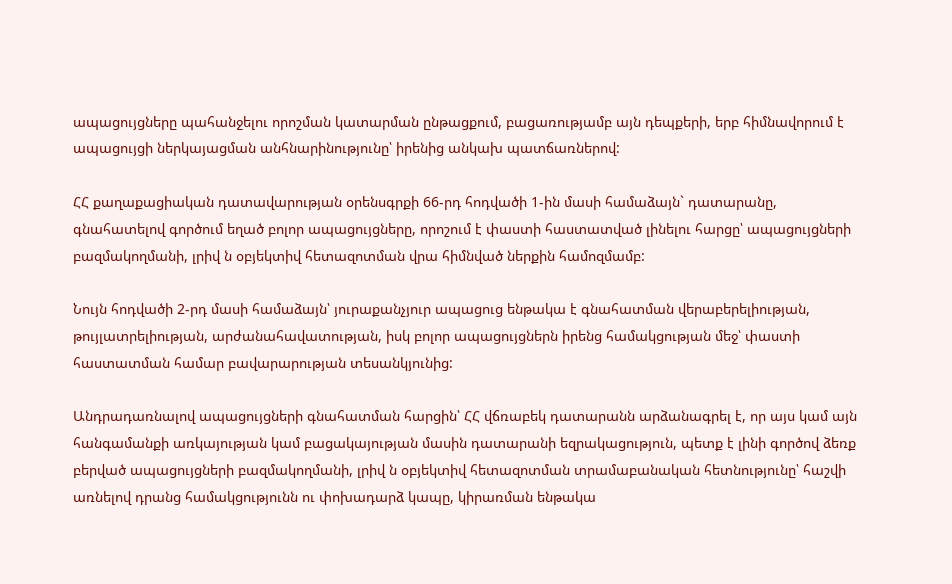ապացույցները պահանջելու որոշման կատարման ընթացքում, բացառությամբ այն դեպքերի, երբ հիմնավորում է ապացույցի ներկայացման անհնարինությունը՝ իրենից անկախ պատճառներով:

ՀՀ քաղաքացիական դատավարության օրենսգրքի 66-րդ հոդվածի 1-ին մասի համաձայն` դատարանը, գնահատելով գործում եղած բոլոր ապացույցները, որոշում է փաստի հաստատված լինելու հարցը՝ ապացույցների բազմակողմանի, լրիվ ն օբյեկտիվ հետազոտման վրա հիմնված ներքին համոզմամբ:

Նույն հոդվածի 2-րդ մասի համաձայն՝ յուրաքանչյուր ապացուց ենթակա է գնահատման վերաբերելիության, թույլատրելիության, արժանահավատության, իսկ բոլոր ապացույցներն իրենց համակցության մեջ՝ փաստի հաստատման համար բավարարության տեսանկյունից:

Անդրադառնալով ապացույցների գնահատման հարցին՝ ՀՀ վճռաբեկ դատարանն արձանագրել է, որ այս կամ այն հանգամանքի առկայության կամ բացակայության մասին դատարանի եզրակացություն, պետք է լինի գործով ձեռք բերված ապացույցների բազմակողմանի, լրիվ ն օբյեկտիվ հետազոտման տրամաբանական հետնությունը՝ հաշվի առնելով դրանց համակցությունն ու փոխադարձ կապը, կիրառման ենթակա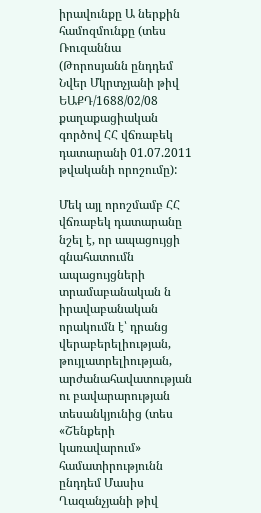իրավունքը Ա ներքին համոզմունքը (տես Ռուզաննա (Թորոսյանն ընդդեմ Նվեր Մկրտչյանի թիվ ԵԱՔԴ/1688/02/08 քաղաքացիական գործով ՀՀ վճռաբեկ դատարանի 01.07.2011 թվականի որոշումը):

Մեկ այլ որոշմամբ ՀՀ վճռաբեկ դատարանը նշել է, որ ապացույցի գնահատումն ապացույցների տրամաբանական ն իրավաբանական որակումն է՝ դրանց վերաբերելիության, թույլատրելիության, արժանահավատության ու բավարարության տեսանկյունից (տես «Շենքերի կառավարում» համատիրությունն ընդդեմ Մասիս Ղազանչյանի թիվ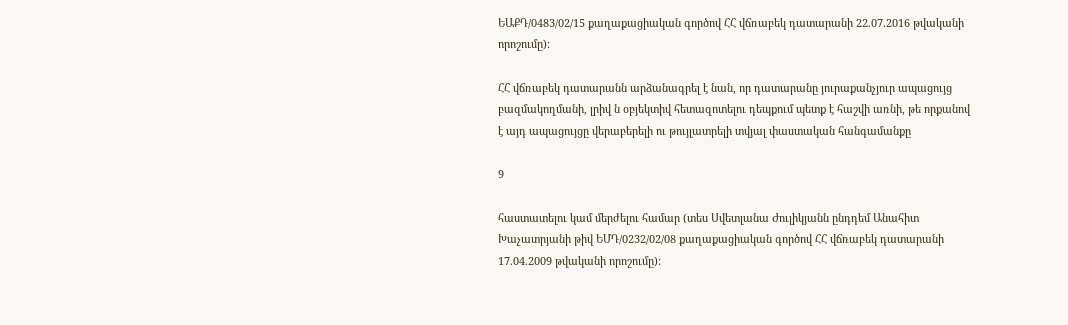ԵԱՔԴ/0483/02/15 քաղաքացիական գործով ՀՀ վճռաբեկ դատարանի 22.07.2016 թվականի որոշումը):

ՀՀ վճռաբեկ դատարանն արձանագրել է նան, որ դատարանը յուրաքանչյուր ապացույց բազմակողմանի, լրիվ ն օբյեկտիվ հետազոտելու դեպքում պետք է հաշվի առնի, թե որքանով է այդ ապացույցը վերաբերելի ու թույլատրելի տվյալ փաստական հանգամանքը

9

հաստատելու կամ մերժելու համար (տես Սվետլանա Ժուլիկյանն ընդդեմ Անահիտ Խաչատրյանի թիվ ԵՄԴ/0232/02/08 քաղաքացիական գործով ՀՀ վճռաբեկ դատարանի 17.04.2009 թվականի որոշումը):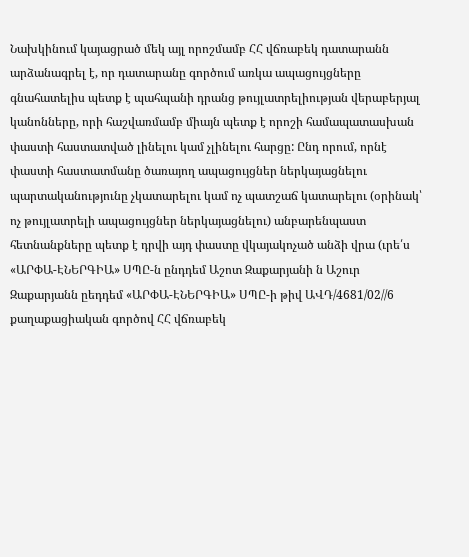Նախկինում կայացրած մեկ այլ որոշմամբ ՀՀ վճռաբեկ դատարանն արձանագրել է, որ դատարանը գործում առկա ապացույցները գնահատելիս պետք է պահպանի դրանց թույլատրելիության վերաբերյալ կանոնները, որի հաշվառմամբ միայն պետք է որոշի համապատասխան փաստի հաստատված լինելու կամ չլինելու հարցը: Ընդ որում, որնէ փաստի հաստատմանը ծառայող ապացույցներ ներկայացնելու պարտականությունը չկատարելու կամ ոչ պատշաճ կատարելու (օրինակ՝ ոչ թույլատրելի ապացույցներ ներկայացնելու) անբարենպաստ հետնանքները պետք է դրվի այդ փաստը վկայակոչած անձի վրա (ւրե՛ս «ԱՐՓԱ-ԷՆԵՐԳԻԱ» ՍՊԸ-ն ընդդեմ Աշոտ Զաքարյանի ն Աշուր Զաքարյանն ըեդդեմ «ԱՐՓԱ-ԷՆԵՐԳԻԱ» ՍՊԸ-ի թիվ ԱՎԴ/4681/02//6 քաղաքացիական գործով ՀՀ վճռաբեկ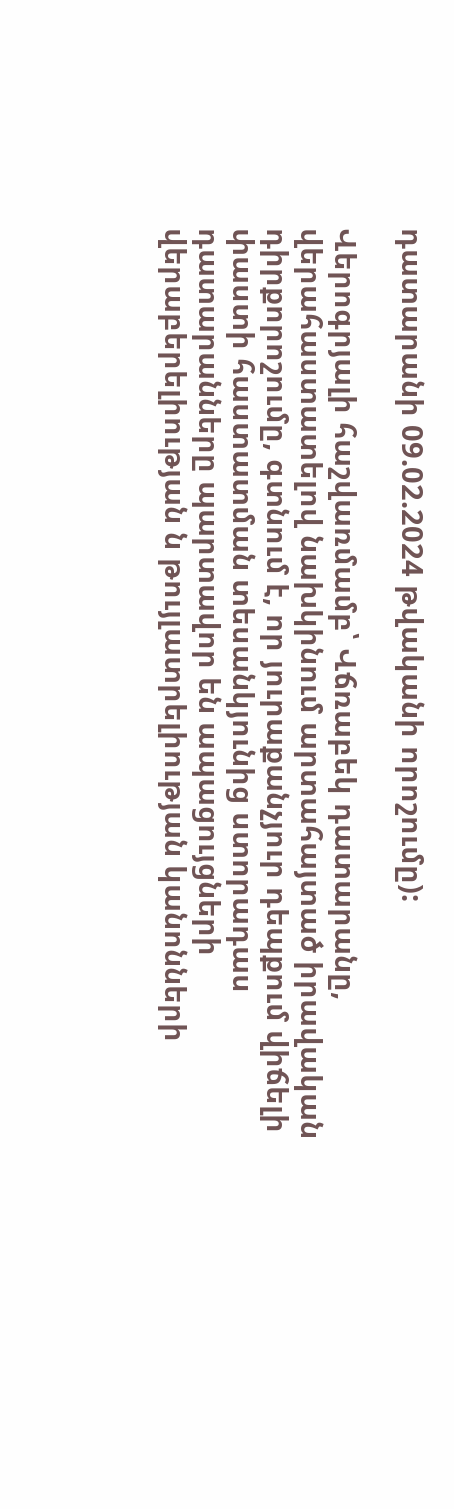դատարանի 09.02.2024 թվականի որոշումը):

Վերոգրյալի հաշվառմամբ՝ Վճռաբեկ դատարանը, վերահաստատելով նախկինում արտահայտած իրավական դիրքորոշումը, գտնում է, որ յուրաքանչյուր դեպքում վիճելի փաստի հաստատման տեսանկյունից ստորադաս դատարանները պարտավոր են ապացույցների վերաբերելիության ն թույլատրելիության կանոնների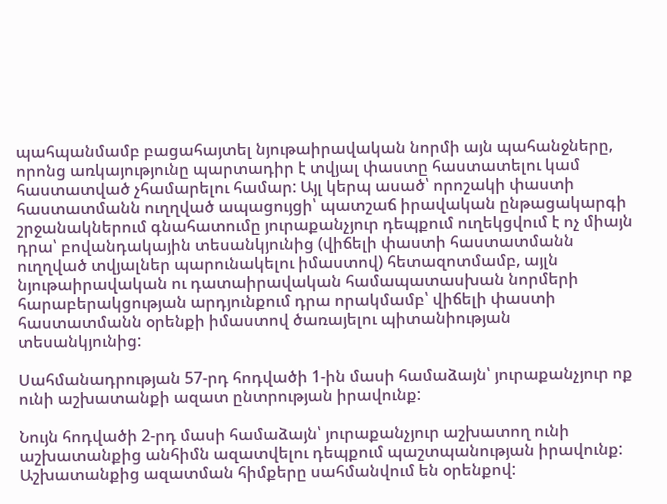պահպանմամբ բացահայտել նյութաիրավական նորմի այն պահանջները, որոնց առկայությունը պարտադիր է տվյալ փաստը հաստատելու կամ հաստատված չհամարելու համար: Այլ կերպ ասած՝ որոշակի փաստի հաստատմանն ուղղված ապացույցի՝ պատշաճ իրավական ընթացակարգի շրջանակներում գնահատումը յուրաքանչյուր դեպքում ուղեկցվում է ոչ միայն դրա՝ բովանդակային տեսանկյունից (վիճելի փաստի հաստատմանն ուղղված տվյալներ պարունակելու իմաստով) հետազոտմամբ, այլն նյութաիրավական ու դատաիրավական համապատասխան նորմերի հարաբերակցության արդյունքում դրա որակմամբ՝ վիճելի փաստի հաստատմանն օրենքի իմաստով ծառայելու պիտանիության տեսանկյունից:

Սահմանադրության 57-րդ հոդվածի 1-ին մասի համաձայն՝ յուրաքանչյուր ոք ունի աշխատանքի ազատ ընտրության իրավունք:

Նույն հոդվածի 2-րդ մասի համաձայն՝ յուրաքանչյուր աշխատող ունի աշխատանքից անհիմն ազատվելու դեպքում պաշտպանության իրավունք: Աշխատանքից ազատման հիմքերը սահմանվում են օրենքով: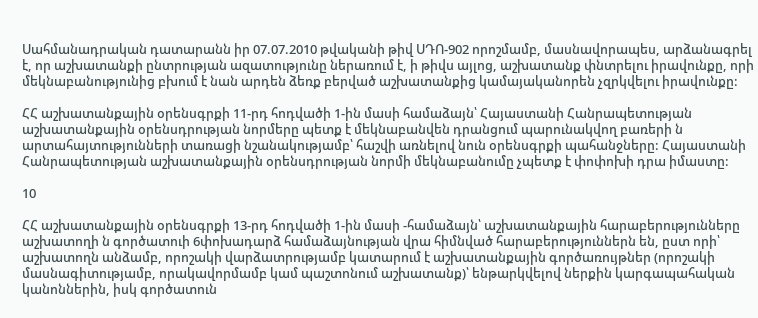Սահմանադրական դատարանն իր 07.07.2010 թվականի թիվ ՍԴՈ-902 որոշմամբ, մասնավորապես, արձանագրել է, որ աշխատանքի ընտրության ազատությունը ներառում է, ի թիվս այլոց, աշխատանք փնտրելու իրավունքը, որի մեկնաբանությունից բխում է նան արդեն ձեռք բերված աշխատանքից կամայականորեն չզրկվելու իրավունքը:

ՀՀ աշխատանքային օրենսգրքի 11-րդ հոդվածի 1-ին մասի համաձայն՝ Հայաստանի Հանրապետության աշխատանքային օրենսդրության նորմերը պետք է մեկնաբանվեն դրանցում պարունակվող բառերի ն արտահայտությունների տառացի նշանակությամբ՝ հաշվի առնելով նուն օրենսգրքի պահանջները: Հայաստանի Հանրապետության աշխատանքային օրենսդրության նորմի մեկնաբանումը չպետք է փոփոխի դրա իմաստը:

10

ՀՀ աշխատանքային օրենսգրքի 13-րդ հոդվածի 1-ին մասի -համաձայն՝ աշխատանքային հարաբերությունները աշխատողի ն գործատուի 6փոխադարձ համաձայնության վրա հիմնված հարաբերություններն են, ըստ որի՝ աշխատողն անձամբ, որոշակի վարձատրությամբ կատարում է աշխատանքային գործառույթներ (որոշակի մասնագիտությամբ, որակավորմամբ կամ պաշտոնում աշխատանք)՝ ենթարկվելով ներքին կարգապահական կանոններին, իսկ գործատուն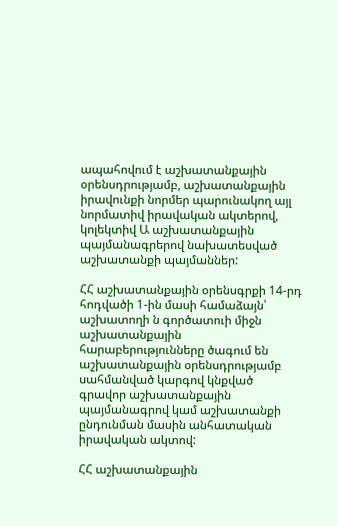ապահովում է աշխատանքային օրենսդրությամբ, աշխատանքային իրավունքի նորմեր պարունակող այլ նորմատիվ իրավական ակտերով, կոլեկտիվ Ա աշխատանքային պայմանագրերով նախատեսված աշխատանքի պայմաններ:

ՀՀ աշխատանքային օրենսգրքի 14-րդ հոդվածի 1-ին մասի համաձայն՝ աշխատողի ն գործատուի միջն աշխատանքային հարաբերությունները ծագում են աշխատանքային օրենսդրությամբ սահմանված կարգով կնքված գրավոր աշխատանքային պայմանագրով կամ աշխատանքի ընդունման մասին անհատական իրավական ակտով:

ՀՀ աշխատանքային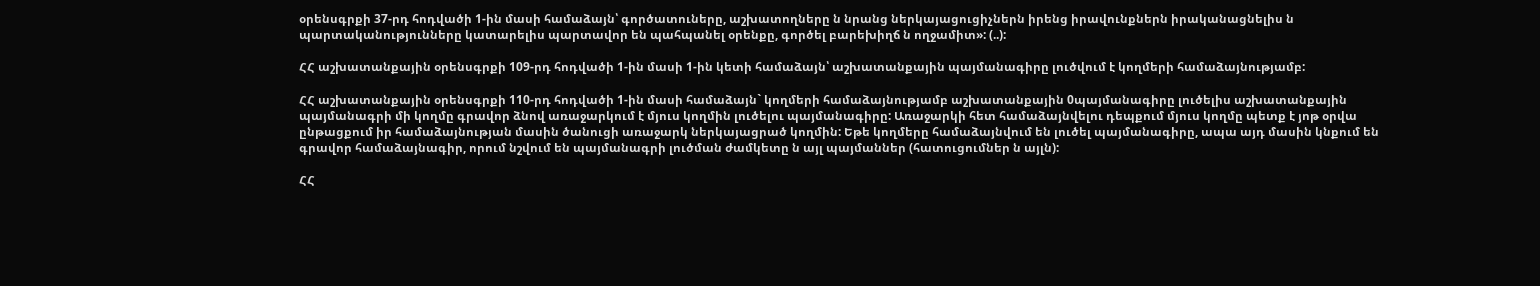օրենսգրքի 37-րդ հոդվածի 1-ին մասի համաձայն՝ գործատուները, աշխատողները ն նրանց ներկայացուցիչներն իրենց իրավունքներն իրականացնելիս ն պարտականությունները կատարելիս պարտավոր են պահպանել օրենքը, գործել բարեխիղճ ն ողջամիտ»: (..):

ՀՀ աշխատանքային օրենսգրքի 109-րդ հոդվածի 1-ին մասի 1-ին կետի համաձայն՝ աշխատանքային պայմանագիրը լուծվում է կողմերի համաձայնությամբ:

ՀՀ աշխատանքային օրենսգրքի 110-րդ հոդվածի 1-ին մասի համաձայն` կողմերի համաձայնությամբ աշխատանքային 0պայմանագիրը լուծելիս աշխատանքային պայմանագրի մի կողմը գրավոր ձնով առաջարկում է մյուս կողմին լուծելու պայմանագիրը: Առաջարկի հետ համաձայնվելու դեպքում մյուս կողմը պետք է յոթ օրվա ընթացքում իր համաձայնության մասին ծանուցի առաջարկ ներկայացրած կողմին: Եթե կողմերը համաձայնվում են լուծել պայմանագիրը, ապա այդ մասին կնքում են գրավոր համաձայնագիր, որում նշվում են պայմանագրի լուծման ժամկետը ն այլ պայմաններ (հատուցումներ ն այլն):

ՀՀ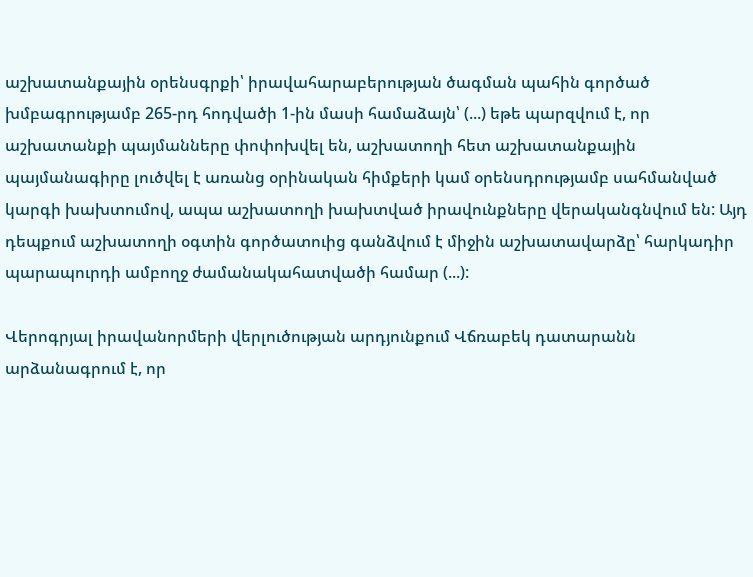աշխատանքային օրենսգրքի՝ իրավահարաբերության ծագման պահին գործած խմբագրությամբ 265-րդ հոդվածի 1-ին մասի համաձայն՝ (...) եթե պարզվում է, որ աշխատանքի պայմանները փոփոխվել են, աշխատողի հետ աշխատանքային պայմանագիրը լուծվել է առանց օրինական հիմքերի կամ օրենսդրությամբ սահմանված կարգի խախտումով, ապա աշխատողի խախտված իրավունքները վերականգնվում են: Այդ դեպքում աշխատողի օգտին գործատուից գանձվում է միջին աշխատավարձը՝ հարկադիր պարապուրդի ամբողջ ժամանակահատվածի համար (...):

Վերոգրյալ իրավանորմերի վերլուծության արդյունքում Վճռաբեկ դատարանն արձանագրում է, որ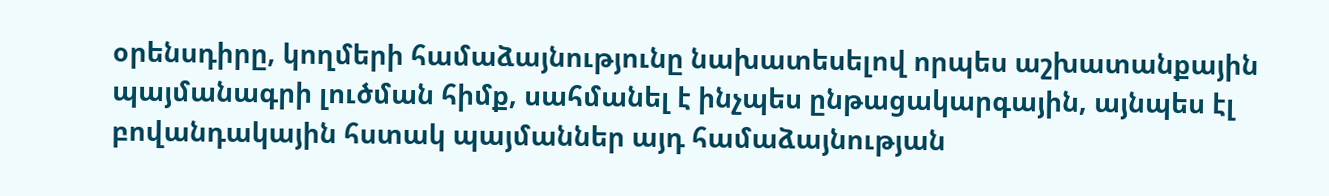օրենսդիրը, կողմերի համաձայնությունը նախատեսելով որպես աշխատանքային պայմանագրի լուծման հիմք, սահմանել է ինչպես ընթացակարգային, այնպես էլ բովանդակային հստակ պայմաններ այդ համաձայնության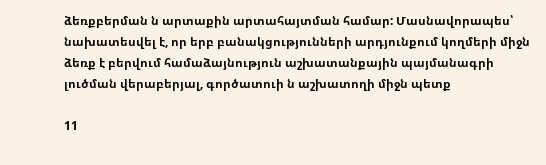ձեռքբերման ն արտաքին արտահայտման համար: Մասնավորապես՝ նախատեսվել է, որ երբ բանակցությունների արդյունքում կողմերի միջն ձեռք է բերվում համաձայնություն աշխատանքային պայմանագրի լուծման վերաբերյալ, գործատուի ն աշխատողի միջն պետք

11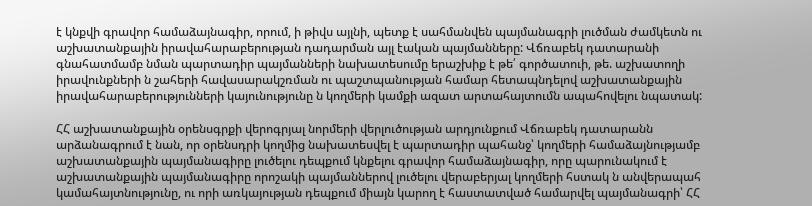է կնքվի գրավոր համաձայնագիր, որում, ի թիվս այլնի, պետք է սահմանվեն պայմանագրի լուծման ժամկետն ու աշխատանքային իրավահարաբերության դադարման այլ էական պայմանները: Վճռաբեկ դատարանի գնահատմամբ նման պարտադիր պայմանների նախատեսումը երաշխիք է թե՛ գործատուի, թե. աշխատողի իրավունքների ն շահերի հավասարակշռման ու պաշտպանության համար հետապնդելով աշխատանքային իրավահարաբերությունների կայունությունը ն կողմերի կամքի ազատ արտահայտումն ապահովելու նպատակ:

ՀՀ աշխատանքային օրենսգրքի վերոգրյալ նորմերի վերլուծության արդյունքում Վճռաբեկ դատարանն արձանագրում է նան, որ օրենսդրի կողմից նախատեսվել է պարտադիր պահանջ՝ կողմերի համաձայնությամբ աշխատանքային պայմանագիրը լուծելու դեպքում կնքելու գրավոր համաձայնագիր, որը պարունակում է աշխատանքային պայմանագիրը որոշակի պայմաններով լուծելու վերաբերյալ կողմերի հստակ ն անվերապահ կամահայտնությունը, ու որի առկայության դեպքում միայն կարող է հաստատված համարվել պայմանագրի՝ ՀՀ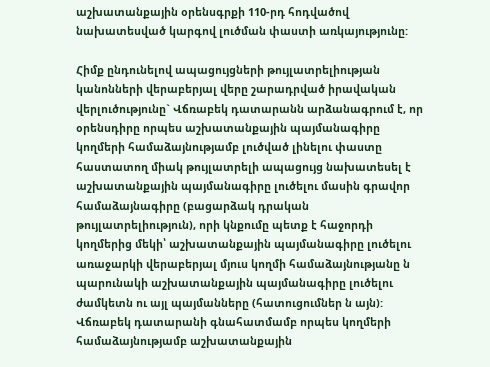աշխատանքային օրենսգրքի 110-րդ հոդվածով նախատեսված կարգով լուծման փաստի առկայությունը:

Հիմք ընդունելով ապացույցների թույլատրելիության կանոնների վերաբերյալ վերը շարադրված իրավական վերլուծությունը` Վճռաբեկ դատարանն արձանագրում է, որ օրենսդիրը որպես աշխատանքային պայմանագիրը կողմերի համաձայնությամբ լուծված լինելու փաստը հաստատող միակ թույլատրելի ապացույց նախատեսել է աշխատանքային պայմանագիրը լուծելու մասին գրավոր համաձայնագիրը (բացարձակ դրական թույլատրելիություն), որի կնքումը պետք է հաջորդի կողմերից մեկի՝ աշխատանքային պայմանագիրը լուծելու առաջարկի վերաբերյալ մյուս կողմի համաձայնությանը ն պարունակի աշխատանքային պայմանագիրը լուծելու ժամկետն ու այլ պայմանները (հատուցումներ ն այն): Վճռաբեկ դատարանի գնահատմամբ որպես կողմերի համաձայնությամբ աշխատանքային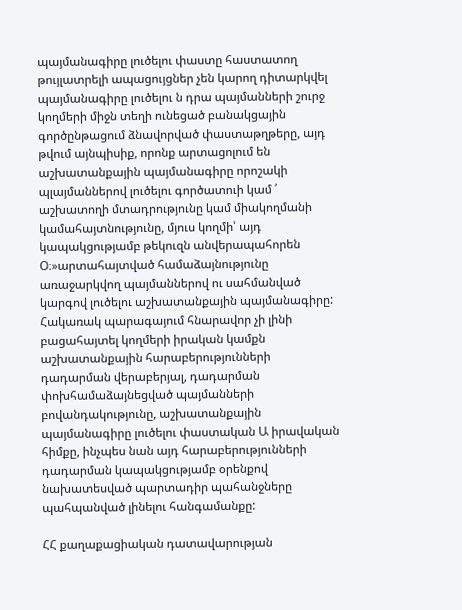պայմանագիրը լուծելու փաստը հաստատող թույլատրելի ապացույցներ չեն կարող դիտարկվել պայմանագիրը լուծելու ն դրա պայմանների շուրջ կողմերի միջն տեղի ունեցած բանակցային գործընթացում ձնավորված փաստաթղթերը, այդ թվում այնպիսիք, որոնք արտացոլում են աշխատանքային պայմանագիրը որոշակի պլայմաններով լուծելու գործատուի կամ ՛ աշխատողի մտադրությունը կամ միակողմանի կամահայտնությունը, մյուս կողմի՝ այդ կապակցությամբ թեկուզն անվերապահորեն Օ։»արտահայտված համաձայնությունը առաջարկվող պայմաններով ու սահմանված կարգով լուծելու աշխատանքային պայմանագիրը: Հակառակ պարագայում հնարավոր չի լինի բացահայտել կողմերի իրական կամքն աշխատանքային հարաբերությունների դադարման վերաբերյալ, դադարման փոխհամաձայնեցված պայմանների բովանդակությունը, աշխատանքային պայմանագիրը լուծելու փաստական Ա իրավական հիմքը, ինչպես նան այդ հարաբերությունների դադարման կապակցությամբ օրենքով նախատեսված պարտադիր պահանջները պահպանված լինելու հանգամանքը:

ՀՀ քաղաքացիական դատավարության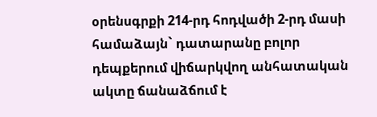օրենսգրքի 214-րդ հոդվածի 2-րդ մասի համաձայն` դատարանը բոլոր դեպքերում վիճարկվող անհատական ակտը ճանաձճում է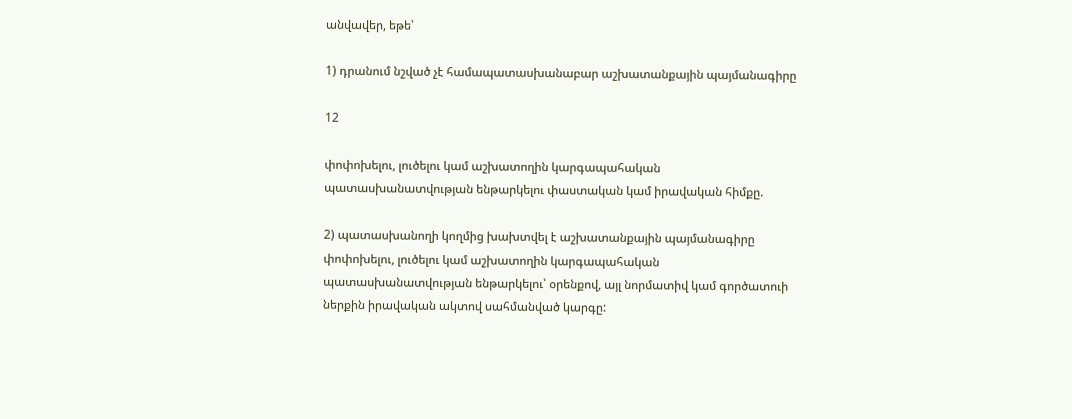անվավեր, եթե՝

1) դրանում նշված չէ համապատասխանաբար աշխատանքային պայմանագիրը

12

փոփոխելու, լուծելու կամ աշխատողին կարգապահական պատասխանատվության ենթարկելու փաստական կամ իրավական հիմքը.

2) պատասխանողի կողմից խախտվել է աշխատանքային պայմանագիրը փոփոխելու, լուծելու կամ աշխատողին կարգապահական պատասխանատվության ենթարկելու՝ օրենքով, այլ նորմատիվ կամ գործատուի ներքին իրավական ակտով սահմանված կարգը: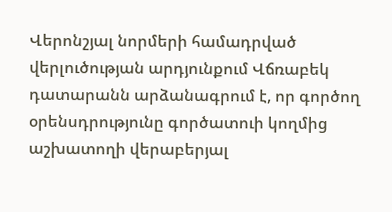Վերոնշյալ նորմերի համադրված վերլուծության արդյունքում Վճռաբեկ դատարանն արձանագրում է, որ գործող օրենսդրությունը գործատուի կողմից աշխատողի վերաբերյալ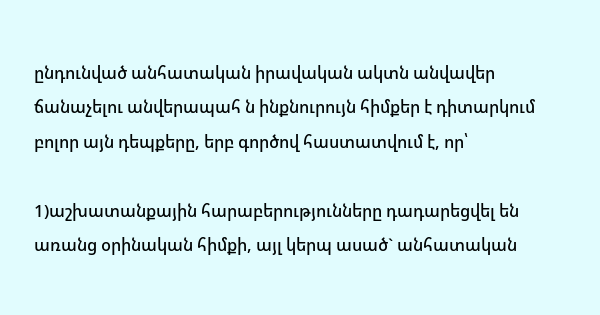ընդունված անհատական իրավական ակտն անվավեր ճանաչելու անվերապահ ն ինքնուրույն հիմքեր է դիտարկում բոլոր այն դեպքերը, երբ գործով հաստատվում է, որ՝

1)աշխատանքային հարաբերությունները դադարեցվել են առանց օրինական հիմքի, այլ կերպ ասած` անհատական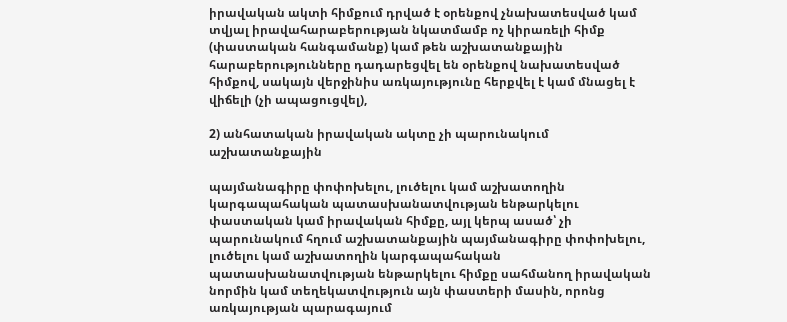իրավական ակտի հիմքում դրված է օրենքով չնախատեսված կամ տվյալ իրավահարաբերության նկատմամբ ոչ կիրառելի հիմք (փաստական հանգամանք) կամ թեն աշխատանքային հարաբերությունները դադարեցվել են օրենքով նախատեսված հիմքով, սակայն վերջինիս առկայությունը հերքվել է կամ մնացել է վիճելի (չի ապացուցվել),

2) անհատական իրավական ակտը չի պարունակում աշխատանքային

պայմանագիրը փոփոխելու, լուծելու կամ աշխատողին կարգապահական պատասխանատվության ենթարկելու փաստական կամ իրավական հիմքը, այլ կերպ ասած՝ չի պարունակում հղում աշխատանքային պայմանագիրը փոփոխելու, լուծելու կամ աշխատողին կարգապահական պատասխանատվության ենթարկելու հիմքը սահմանող իրավական նորմին կամ տեղեկատվություն այն փաստերի մասին, որոնց առկայության պարագայում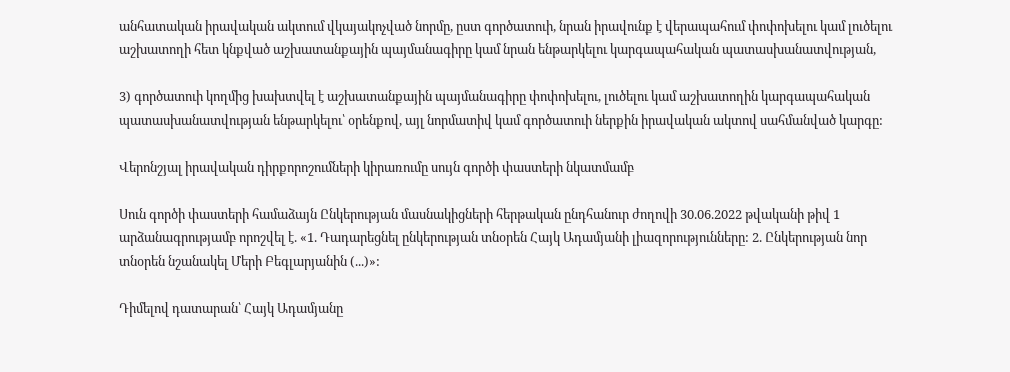անհատական իրավական ակտում վկայակոչված նորմը, ըստ գործատուի, նրան իրավունք է վերապահում փոփոխելու կամ լուծելու աշխատողի հետ կնքված աշխատանքային պայմանագիրը կամ նրան ենթարկելու կարգապահական պատասխանատվության,

3) գործատուի կողմից խախտվել է աշխատանքային պայմանագիրը փոփոխելու, լուծելու կամ աշխատողին կարգապահական պատասխանատվության ենթարկելու՝ օրենքով, այլ նորմատիվ կամ գործատուի ներքին իրավական ակտով սահմանված կարգը:

Վերոնշյալ իրավական դիրքորոշումների կիրառումը սույն գործի փաստերի նկատմամբ

Սուն գործի փաստերի համաձայն Ընկերության մասնակիցների հերթական ընդհանուր ժողովի 30.06.2022 թվականի թիվ 1 արձանագրությամբ որոշվել է. «1. Դադարեցնել ընկերության տնօրեն Հայկ Ադամյանի լիազորությունները: 2. Ընկերության նոր տնօրեն նշանակել Մերի Բեգլարյանին (...)»:

Դիմելով դատարան՝ Հայկ Ադամյանը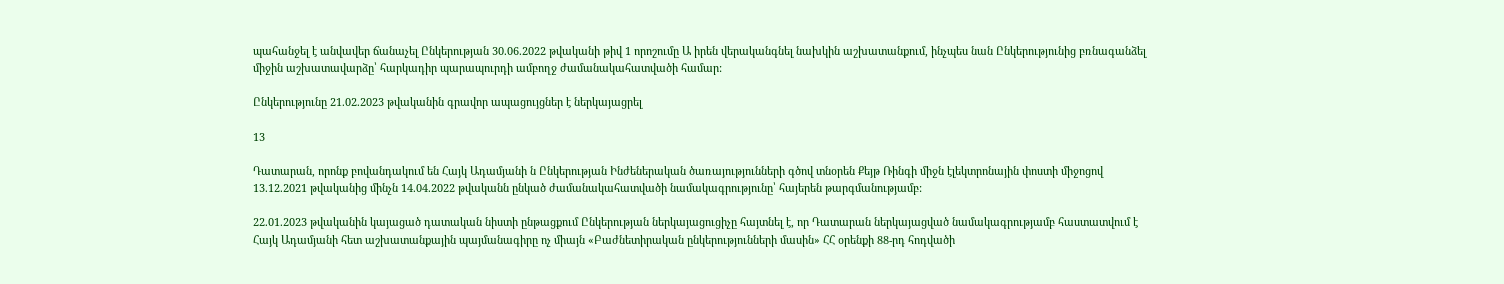պահանջել է անվավեր ճանաչել Ընկերության 30.06.2022 թվականի թիվ 1 որոշումը Ա իրեն վերականգնել նախկին աշխատանքում, ինչպես նան Ընկերությունից բռնագանձել միջին աշխատավարձը՝ հարկադիր պարապուրդի ամբողջ ժամանակահատվածի համար:

Ընկերությունը 21.02.2023 թվականին գրավոր ապացույցներ է ներկայացրել

13

Դատարան, որոնք բովանդակում են Հայկ Ադամյանի ն Ընկերության Ինժեներական ծառայությունների գծով տնօրեն Քեյթ Ռինգի միջն էլեկտրոնային փոստի միջոցով 13.12.2021 թվականից մինչն 14.04.2022 թվականն ընկած ժամանակահատվածի նամակագրությունը՝ հայերեն թարգմանությամբ:

22.01.2023 թվականին կայացած դատական նիստի ընթացքում Ընկերության ներկայացուցիչը հայտնել է, որ Դատարան ներկայացված նամակագրությամբ հաստատվում է Հայկ Ադամյանի հետ աշխատանքային պայմանագիրը ոչ միայն «Բաժնետիրական ընկերությունների մասին» ՀՀ օրենքի 88-րդ հոդվածի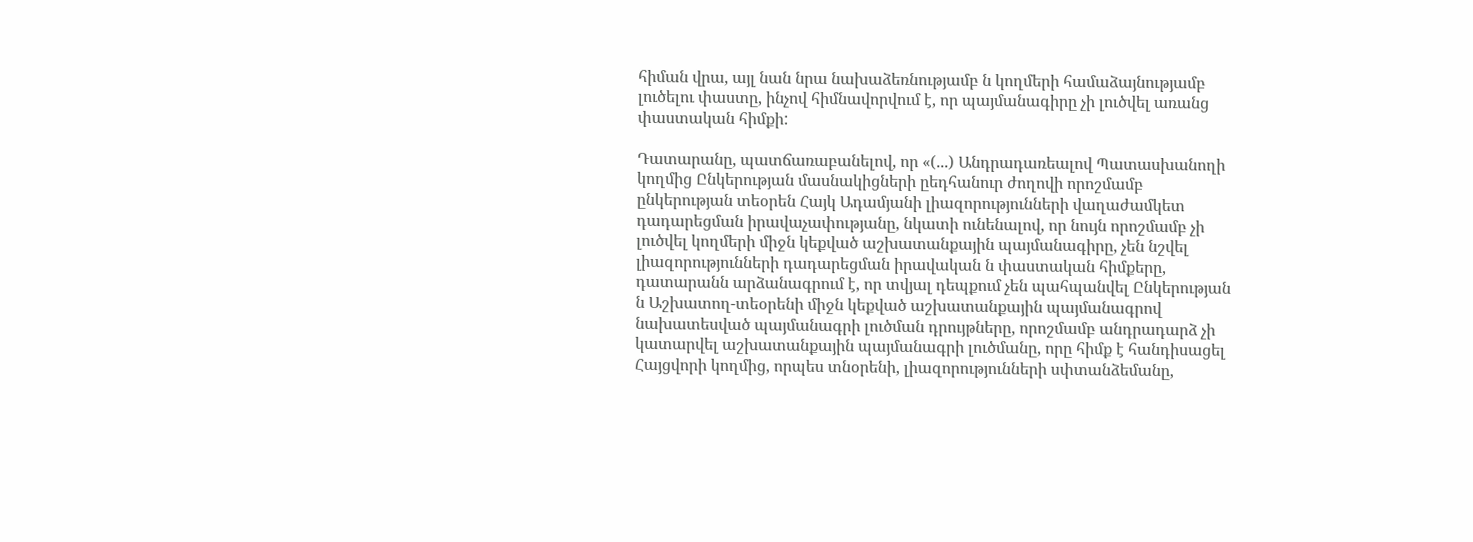հիման վրա, այլ նան նրա նախաձեռնությամբ ն կողմերի համաձայնությամբ լուծելու փաստը, ինչով հիմնավորվում է, որ պայմանագիրը չի լուծվել առանց փաստական հիմքի:

Դատարանը, պատճառաբանելով, որ «(...) Անդրադառեալով Պատասխանողի կողմից Ընկերության մասնակիցների ըեդհանուր ժողովի որոշմամբ ընկերության տեօրեն Հայկ Ադամյանի լիազորությունների վաղաժամկետ դադարեցման իրավաչափությանը, նկատի ունենալով, որ նույն որոշմամբ չի լուծվել կողմերի միջն կեքված աշխատանքային պայմանագիրը, չեն նշվել լիազորությունների դադարեցման իրավական ն փաստական հիմքերը, դատարանն արձանագրում է, որ տվյալ դեպքում չեն պահպանվել Ընկերության ն Աշխատող-տեօրենի միջն կեքված աշխատանքային պայմանագրով նախատեսված պայմանագրի լուծման դրույթները, որոշմամբ անդրադարձ չի կատարվել աշխատանքային պայմանագրի լուծմանը, որը հիմք է հանդիսացել Հայցվորի կողմից, որպես տնօրենի, լիազորությունների սփտանձեմանը,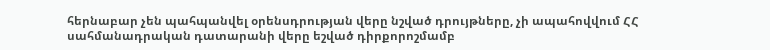հերնաբար չեն պահպանվել օրենսդրության վերը նշված դրույթները, չի ապահովվում ՀՀ սահմանադրական դատարանի վերը եշված դիրքորոշմամբ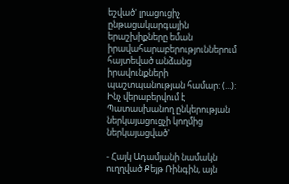եշված' լրացուցիչ ընթացակարգային երաշխիքները եման իրավահարաբերություններում հայտեված անձանց իրավունքների պաշտպանության համար: (...): Ինչ վերաբերվում է Պատասխանող ընկերության ներկայացուցչի կողմից ներկայացված'

- Հայկ Ադամյանի նամակն ուղղված Քեյթ Ռինգին, այն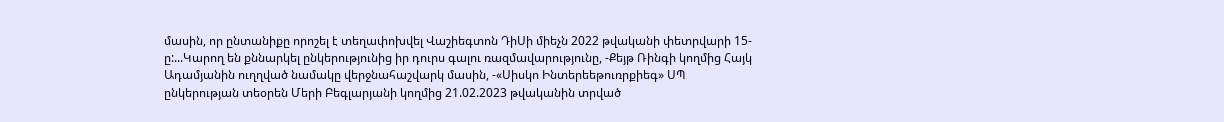մասին, որ ընտանիքը որոշել է տեղափոխվել Վաշիեգտոն ԴիՍի միեչն 2022 թվականի փետրվարի 15-ը:...Կարող են քննարկել ընկերությունից իր դուրս գալու ռազմավարությունը, -Քեյթ Ռինգի կողմից Հայկ Ադամյանին ուղղված նամակը վերջնահաշվարկ մասին, -«Սիսկո Ինտերեեթուռրքիեգ» ՍՊ ընկերության տեօրեն Մերի Բեգլարյանի կողմից 21.02.2023 թվականին տրված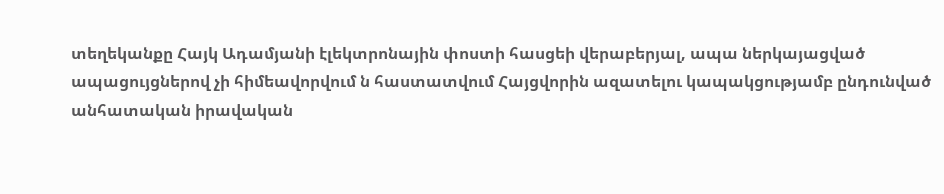տեղեկանքը Հայկ Ադամյանի էլեկտրոնային փոստի հասցեի վերաբերյալ, ապա ներկայացված ապացույցներով չի հիմեավորվում ն հաստատվում Հայցվորին ազատելու կապակցությամբ ընդունված անհատական իրավական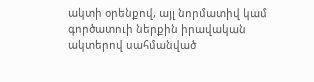ակտի օրենքով, այլ նորմատիվ կամ գործատուի ներքին իրավական ակտերով սահմանված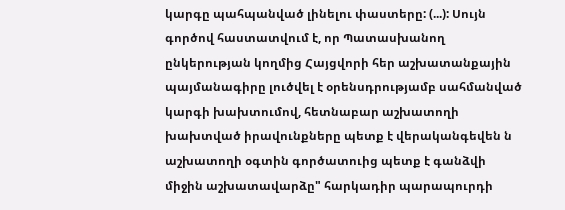կարգը պահպանված լինելու փաստերը: (...): Սույն գործով հաստատվում է, որ Պատասխանող ընկերության կողմից Հայցվորի հեր աշխատանքային պայմանագիրը լուծվել է օրենսդրությամբ սահմանված կարգի խախտումով, հետնաբար աշխատողի խախտված իրավունքները պետք է վերականգեվեն ն աշխատողի օգտին գործատուից պետք է գանձվի միջին աշխատավարձը" հարկադիր պարապուրդի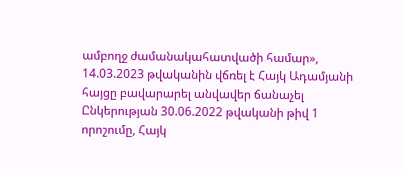ամբողջ ժամանակահատվածի համար», 14.03.2023 թվականին վճռել է Հայկ Ադամյանի հայցը բավարարել անվավեր ճանաչել Ընկերության 30.06.2022 թվականի թիվ 1 որոշումը, Հայկ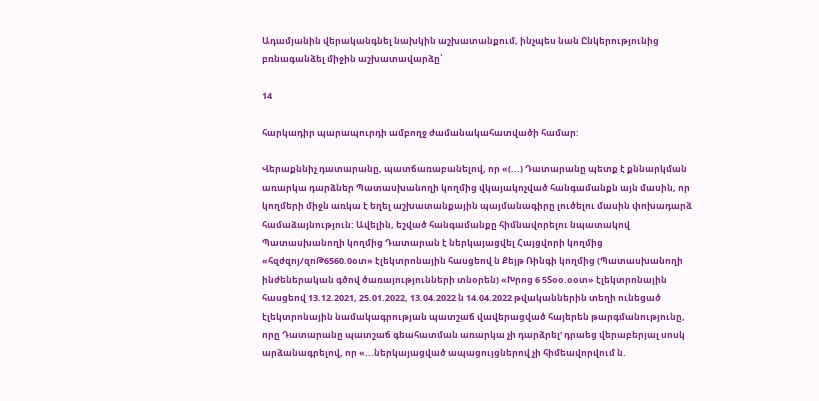Ադամյանին վերականգնել նախկին աշխատանքում, ինչպես նան Ընկերությունից բռնագանձել միջին աշխատավարձը՝

14

հարկադիր պարապուրդի ամբողջ ժամանակահատվածի համար:

Վերաքննիչ դատարանը, պատճառաբանելով, որ «(...) Դատարանը պետք է քննարկման առարկա դարձներ Պատասխանողի կողմից վկայակոչված հանգամանքն այն մասին, որ կողմերի միջն առկա է եղել աշխատանքային պայմանագիրը լուծելու մասին փոխադարձ համաձայնություն: Ավելին, եշված հանգամանքը հիմնավորելու նպատակով Պատասխանողի կողմից Դատարան է ներկայացվել Հայցվորի կողմից «հզժզոյ/զոԹ6560.0օտ» էլեկտրոնային հասցեով ն Քեյթ Ռինգի կողմից (Պատասխանողի ինժեներական գծով ծառայությունների տնօրեն) «Խրոց 6 5Տօօ.օօտ» էլեկտրոնային հասցեով 13.12.2021, 25.01.2022, 13.04.2022 ն 14.04.2022 թվականներին տեղի ունեցած էլեկտրոնային նամակագրության պատշաճ վավերացված հայերեն թարգմանությունը, որը Դատարանը պատշաճ գեահատման առարկա չի դարձրել' դրաեց վերաբերյալ սոսկ արձանագրելով, որ «...ներկայացված ապացույցներով չի հիմեավորվում ն.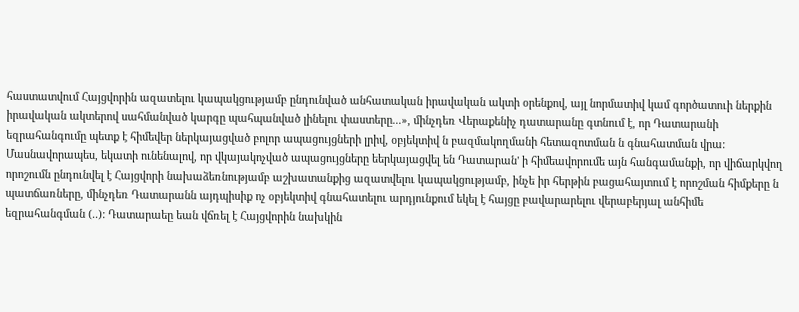հաստատվում Հայցվորին ազատելու կապակցությամբ ընդունված անհատական իրավական ակտի օրենքով, այլ նորմատիվ կամ գործատուի ներքին իրավական ակտերով սահմանված կարգը պահպանված լինելու փաստերը...», մինչդեռ Վերաքենիչ դատարանը գտնում է, որ Դատարանի եզրահանգումը պետք է հիմեվեր ներկայացված բոլոր ապացույցների լրիվ, օբյեկտիվ ն բազմակողմանի հետազոտման ն գնահատման վրա: Մասնավորապես, եկատի ունենալով, որ վկայակոչված ապացույցները եերկայացվել են Դատարան' ի հիմեավորումե այն հանգամանքի, որ վիճարկվող որոշումն ընդունվել է Հայցվորի նախաձեռնությամբ աշխատանքից ազատվելու կապակցությամբ, ինչե իր հերթին բացահայտում է որոշման հիմքերը ն պատճառները, մինչդեռ Դատարանն այդպիսիք ոչ օբյեկտիվ գնահատելու արդյունքում եկել է հայցը բավարարելու վերաբերյալ անհիմե եզրահանգման (..): Դատարաեը եան վճռել է Հայցվորին նախկին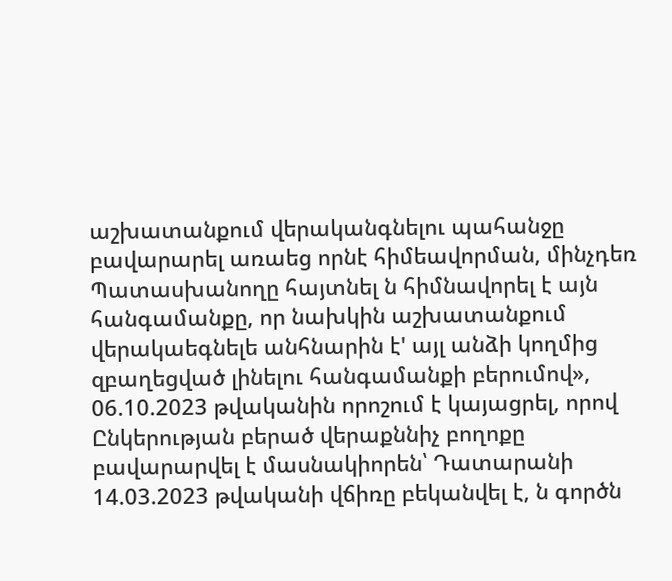աշխատանքում վերականգնելու պահանջը բավարարել առաեց որնէ հիմեավորման, մինչդեռ Պատասխանողը հայտնել ն հիմնավորել է այն հանգամանքը, որ նախկին աշխատանքում վերակաեգնելե անհնարին է' այլ անձի կողմից զբաղեցված լինելու հանգամանքի բերումով», 06.10.2023 թվականին որոշում է կայացրել, որով Ընկերության բերած վերաքննիչ բողոքը բավարարվել է մասնակիորեն՝ Դատարանի 14.03.2023 թվականի վճիռը բեկանվել է, ն գործն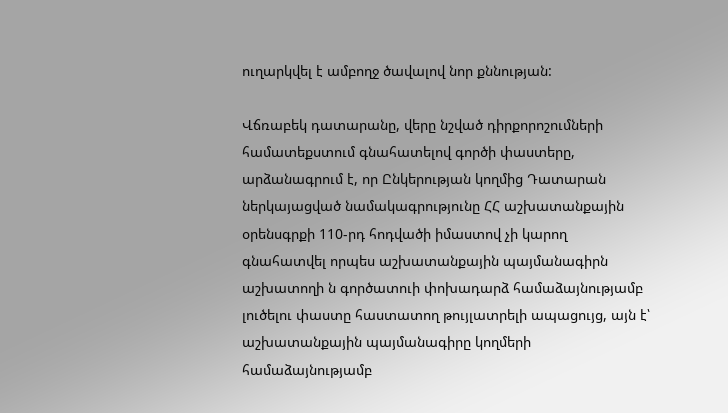ուղարկվել է ամբողջ ծավալով նոր քննության:

Վճռաբեկ դատարանը, վերը նշված դիրքորոշումների համատեքստում գնահատելով գործի փաստերը, արձանագրում է, որ Ընկերության կողմից Դատարան ներկայացված նամակագրությունը ՀՀ աշխատանքային օրենսգրքի 110-րդ հոդվածի իմաստով չի կարող գնահատվել որպես աշխատանքային պայմանագիրն աշխատողի ն գործատուի փոխադարձ համաձայնությամբ լուծելու փաստը հաստատող թույլատրելի ապացույց, այն է՝ աշխատանքային պայմանագիրը կողմերի համաձայնությամբ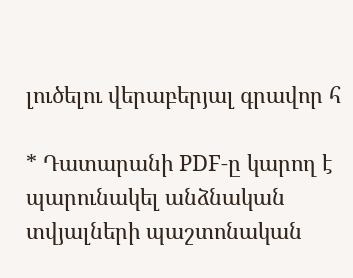լուծելու վերաբերյալ գրավոր հ

* Դատարանի PDF-ը կարող է պարունակել անձնական տվյալների պաշտոնական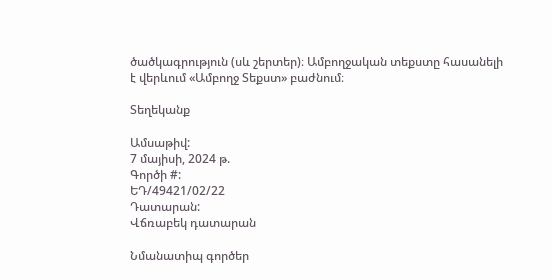ծածկագրություն (սև շերտեր)։ Ամբողջական տեքստը հասանելի է վերևում «Ամբողջ Տեքստ» բաժնում։

Տեղեկանք

Ամսաթիվ:
7 մայիսի, 2024 թ.
Գործի #:
ԵԴ/49421/02/22
Դատարան:
Վճռաբեկ դատարան

Նմանատիպ գործեր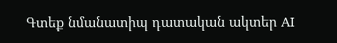Գտեք նմանատիպ դատական ակտեր AI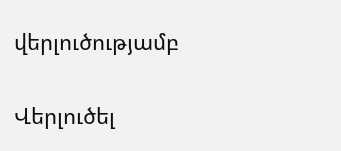վերլուծությամբ

Վերլուծել